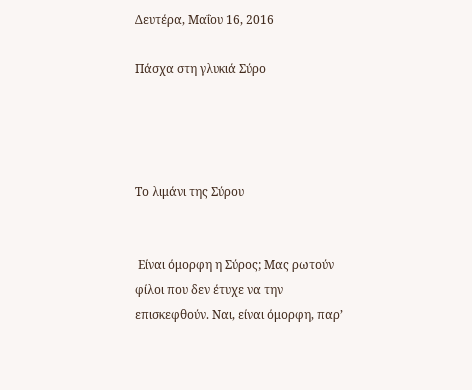Δευτέρα, Μαΐου 16, 2016

Πάσχα στη γλυκιά Σύρο




Το λιμάνι της Σύρου


 Είναι όμορφη η Σύρος; Μας ρωτούν φίλοι που δεν έτυχε να την επισκεφθούν. Ναι, είναι όμορφη, παρ’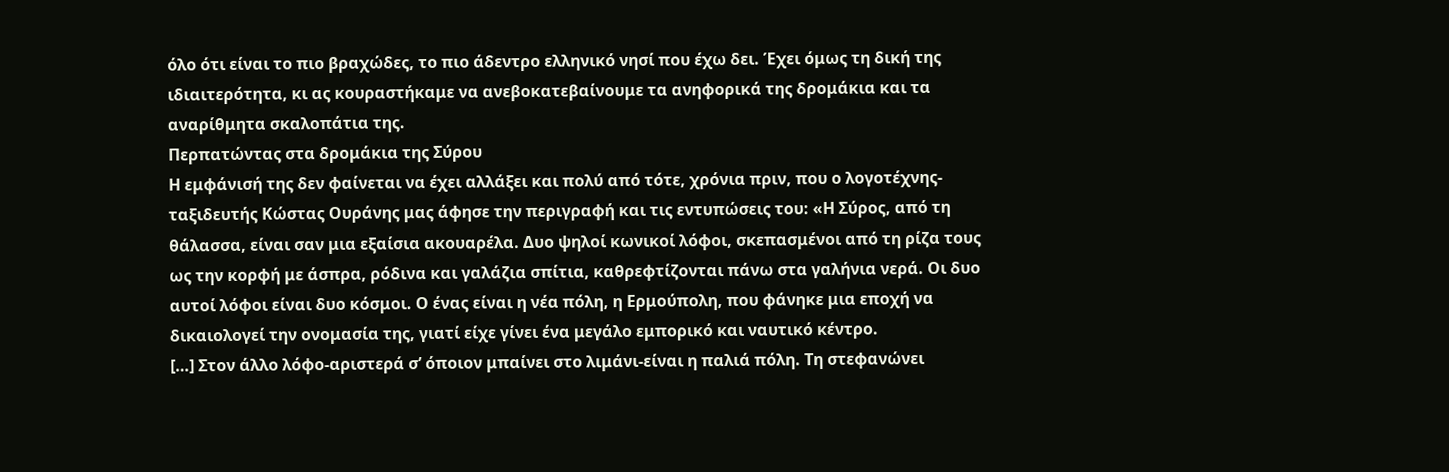όλο ότι είναι το πιο βραχώδες, το πιο άδεντρο ελληνικό νησί που έχω δει. Έχει όμως τη δική της ιδιαιτερότητα, κι ας κουραστήκαμε να ανεβοκατεβαίνουμε τα ανηφορικά της δρομάκια και τα αναρίθμητα σκαλοπάτια της.
Περπατώντας στα δρομάκια της Σύρου
Η εμφάνισή της δεν φαίνεται να έχει αλλάξει και πολύ από τότε, χρόνια πριν, που ο λογοτέχνης-ταξιδευτής Κώστας Ουράνης μας άφησε την περιγραφή και τις εντυπώσεις του: «Η Σύρος, από τη θάλασσα, είναι σαν μια εξαίσια ακουαρέλα. Δυο ψηλοί κωνικοί λόφοι, σκεπασμένοι από τη ρίζα τους ως την κορφή με άσπρα, ρόδινα και γαλάζια σπίτια, καθρεφτίζονται πάνω στα γαλήνια νερά. Οι δυο αυτοί λόφοι είναι δυο κόσμοι. Ο ένας είναι η νέα πόλη, η Ερμούπολη, που φάνηκε μια εποχή να δικαιολογεί την ονομασία της, γιατί είχε γίνει ένα μεγάλο εμπορικό και ναυτικό κέντρο.
[…] Στον άλλο λόφο-αριστερά σ’ όποιον μπαίνει στο λιμάνι-είναι η παλιά πόλη. Τη στεφανώνει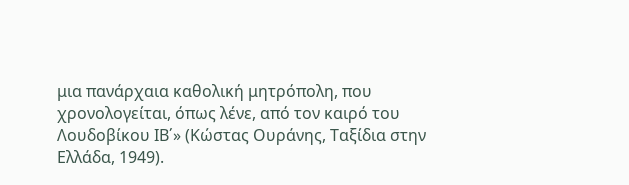μια πανάρχαια καθολική μητρόπολη, που χρονολογείται, όπως λένε, από τον καιρό του Λουδοβίκου ΙΒ΄» (Κώστας Ουράνης, Ταξίδια στην Ελλάδα, 1949).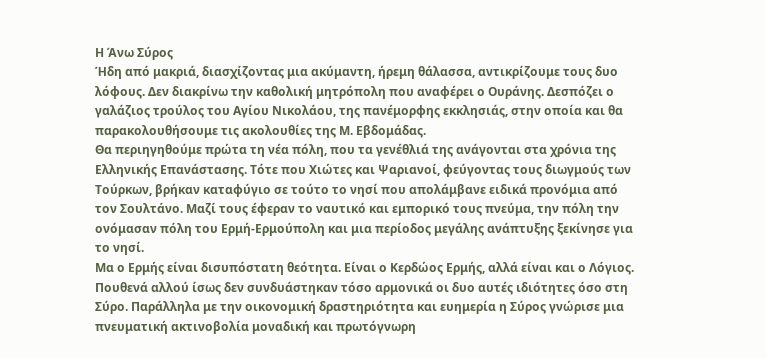Η Άνω Σύρος
Ήδη από μακριά, διασχίζοντας μια ακύμαντη, ήρεμη θάλασσα, αντικρίζουμε τους δυο λόφους. Δεν διακρίνω την καθολική μητρόπολη που αναφέρει ο Ουράνης. Δεσπόζει ο γαλάζιος τρούλος του Αγίου Νικολάου, της πανέμορφης εκκλησιάς, στην οποία και θα παρακολουθήσουμε τις ακολουθίες της Μ. Εβδομάδας.
Θα περιηγηθούμε πρώτα τη νέα πόλη, που τα γενέθλιά της ανάγονται στα χρόνια της Ελληνικής Επανάστασης. Τότε που Χιώτες και Ψαριανοί, φεύγοντας τους διωγμούς των Τούρκων, βρήκαν καταφύγιο σε τούτο το νησί που απολάμβανε ειδικά προνόμια από τον Σουλτάνο. Μαζί τους έφεραν το ναυτικό και εμπορικό τους πνεύμα, την πόλη την ονόμασαν πόλη του Ερμή-Ερμούπολη και μια περίοδος μεγάλης ανάπτυξης ξεκίνησε για το νησί.
Μα ο Ερμής είναι δισυπόστατη θεότητα. Είναι ο Κερδώος Ερμής, αλλά είναι και ο Λόγιος. Πουθενά αλλού ίσως δεν συνδυάστηκαν τόσο αρμονικά οι δυο αυτές ιδιότητες όσο στη Σύρο. Παράλληλα με την οικονομική δραστηριότητα και ευημερία η Σύρος γνώρισε μια πνευματική ακτινοβολία μοναδική και πρωτόγνωρη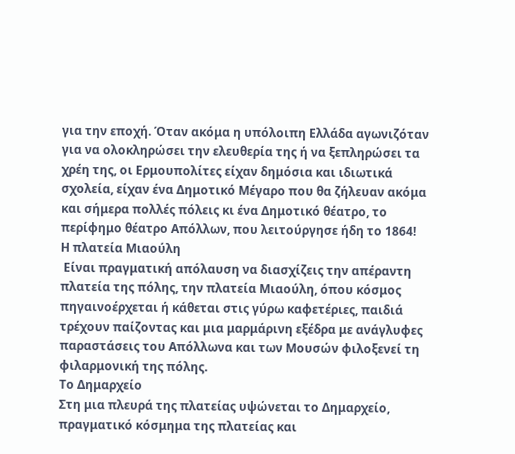για την εποχή. Όταν ακόμα η υπόλοιπη Ελλάδα αγωνιζόταν για να ολοκληρώσει την ελευθερία της ή να ξεπληρώσει τα χρέη της, οι Ερμουπολίτες είχαν δημόσια και ιδιωτικά σχολεία, είχαν ένα Δημοτικό Μέγαρο που θα ζήλευαν ακόμα και σήμερα πολλές πόλεις κι ένα Δημοτικό θέατρο, το περίφημο θέατρο Απόλλων, που λειτούργησε ήδη το 1864!
Η πλατεία Μιαούλη
 Είναι πραγματική απόλαυση να διασχίζεις την απέραντη πλατεία της πόλης, την πλατεία Μιαούλη, όπου κόσμος πηγαινοέρχεται ή κάθεται στις γύρω καφετέριες, παιδιά τρέχουν παίζοντας και μια μαρμάρινη εξέδρα με ανάγλυφες παραστάσεις του Απόλλωνα και των Μουσών φιλοξενεί τη φιλαρμονική της πόλης.
Το Δημαρχείο
Στη μια πλευρά της πλατείας υψώνεται το Δημαρχείο, πραγματικό κόσμημα της πλατείας και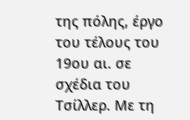της πόλης, έργο του τέλους του 19ου αι. σε σχέδια του Τσίλλερ. Με τη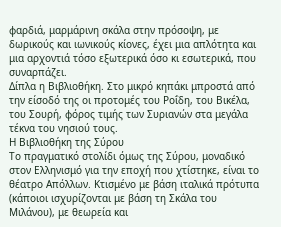φαρδιά, μαρμάρινη σκάλα στην πρόσοψη, με δωρικούς και ιωνικούς κίονες, έχει μια απλότητα και μια αρχοντιά τόσο εξωτερικά όσο κι εσωτερικά, που συναρπάζει.
Δίπλα η Βιβλιοθήκη. Στο μικρό κηπάκι μπροστά από την είσοδό της οι προτομές του Ροΐδη, του Βικέλα, του Σουρή, φόρος τιμής των Συριανών στα μεγάλα τέκνα του νησιού τους.
Η Βιβλιοθήκη της Σύρου
Το πραγματικό στολίδι όμως της Σύρου, μοναδικό στον Ελληνισμό για την εποχή που χτίστηκε, είναι το θέατρο Απόλλων. Κτισμένο με βάση ιταλικά πρότυπα (κάποιοι ισχυρίζονται με βάση τη Σκάλα του Μιλάνου), με θεωρεία και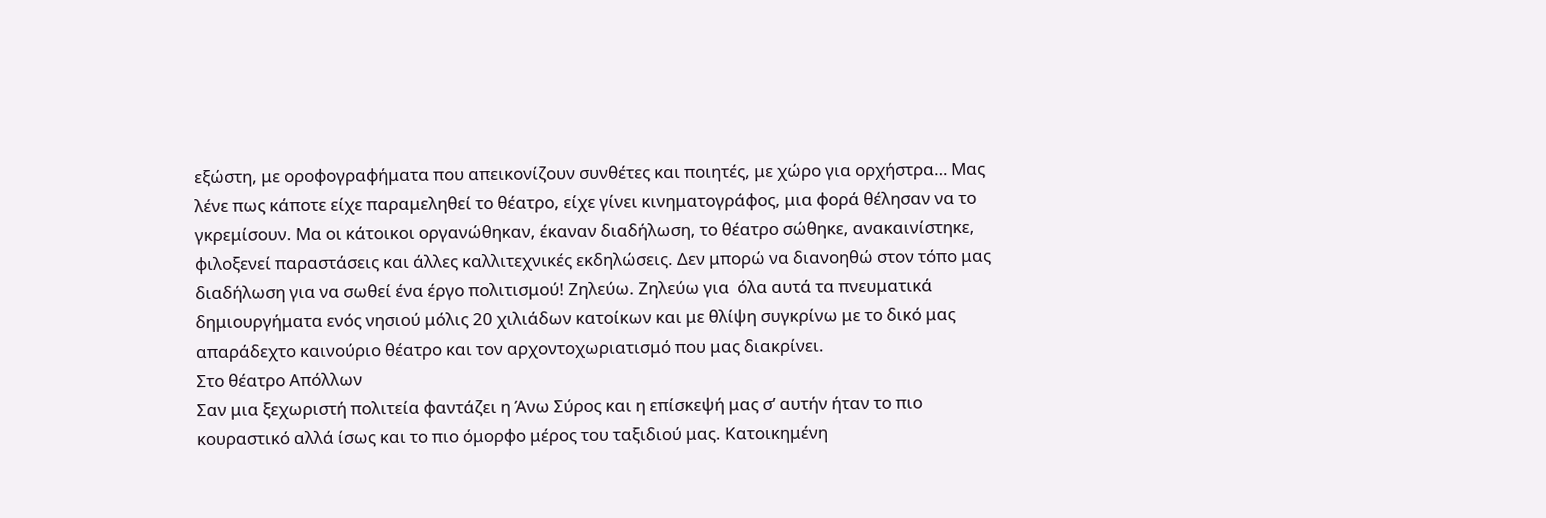εξώστη, με οροφογραφήματα που απεικονίζουν συνθέτες και ποιητές, με χώρο για ορχήστρα… Μας λένε πως κάποτε είχε παραμεληθεί το θέατρο, είχε γίνει κινηματογράφος, μια φορά θέλησαν να το γκρεμίσουν. Μα οι κάτοικοι οργανώθηκαν, έκαναν διαδήλωση, το θέατρο σώθηκε, ανακαινίστηκε, φιλοξενεί παραστάσεις και άλλες καλλιτεχνικές εκδηλώσεις. Δεν μπορώ να διανοηθώ στον τόπο μας διαδήλωση για να σωθεί ένα έργο πολιτισμού! Ζηλεύω. Ζηλεύω για  όλα αυτά τα πνευματικά δημιουργήματα ενός νησιού μόλις 20 χιλιάδων κατοίκων και με θλίψη συγκρίνω με το δικό μας απαράδεχτο καινούριο θέατρο και τον αρχοντοχωριατισμό που μας διακρίνει.
Στο θέατρο Απόλλων
Σαν μια ξεχωριστή πολιτεία φαντάζει η Άνω Σύρος και η επίσκεψή μας σ’ αυτήν ήταν το πιο κουραστικό αλλά ίσως και το πιο όμορφο μέρος του ταξιδιού μας. Κατοικημένη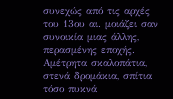συνεχώς από τις αρχές του 13ου αι. μοιάζει σαν συνοικία μιας άλλης, περασμένης εποχής. Αμέτρητα σκαλοπάτια, στενά δρομάκια, σπίτια τόσο πυκνά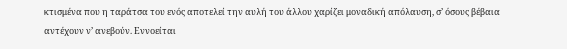κτισμένα που η ταράτσα του ενός αποτελεί την αυλή του άλλου χαρίζει μοναδική απόλαυση, σ’ όσους βέβαια αντέχουν ν’ ανεβούν. Εννοείται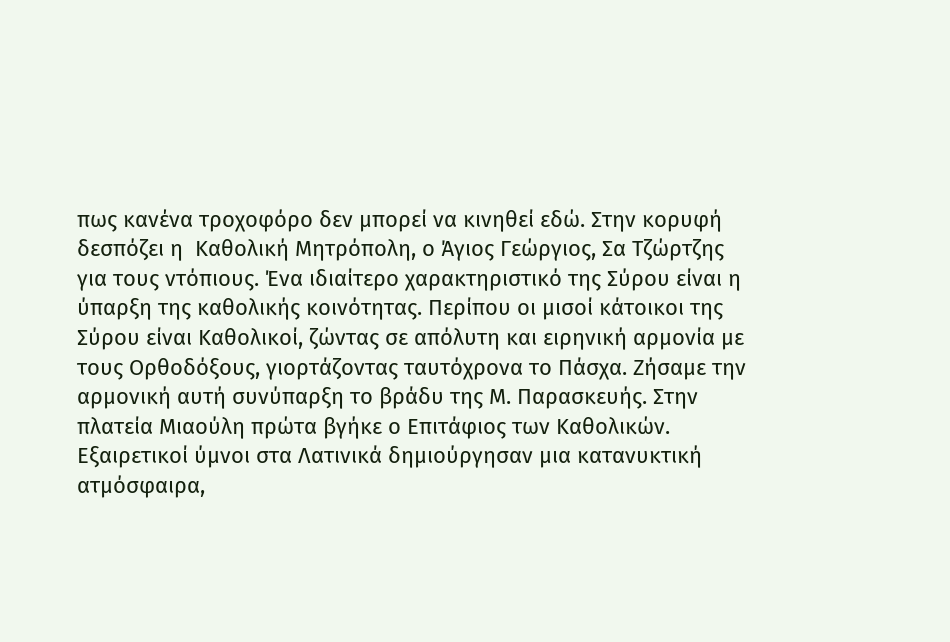πως κανένα τροχοφόρο δεν μπορεί να κινηθεί εδώ. Στην κορυφή δεσπόζει η  Καθολική Μητρόπολη, ο Άγιος Γεώργιος, Σα Τζώρτζης για τους ντόπιους. Ένα ιδιαίτερο χαρακτηριστικό της Σύρου είναι η ύπαρξη της καθολικής κοινότητας. Περίπου οι μισοί κάτοικοι της Σύρου είναι Καθολικοί, ζώντας σε απόλυτη και ειρηνική αρμονία με τους Ορθοδόξους, γιορτάζοντας ταυτόχρονα το Πάσχα. Ζήσαμε την αρμονική αυτή συνύπαρξη το βράδυ της Μ. Παρασκευής. Στην πλατεία Μιαούλη πρώτα βγήκε ο Επιτάφιος των Καθολικών. Εξαιρετικοί ύμνοι στα Λατινικά δημιούργησαν μια κατανυκτική ατμόσφαιρα,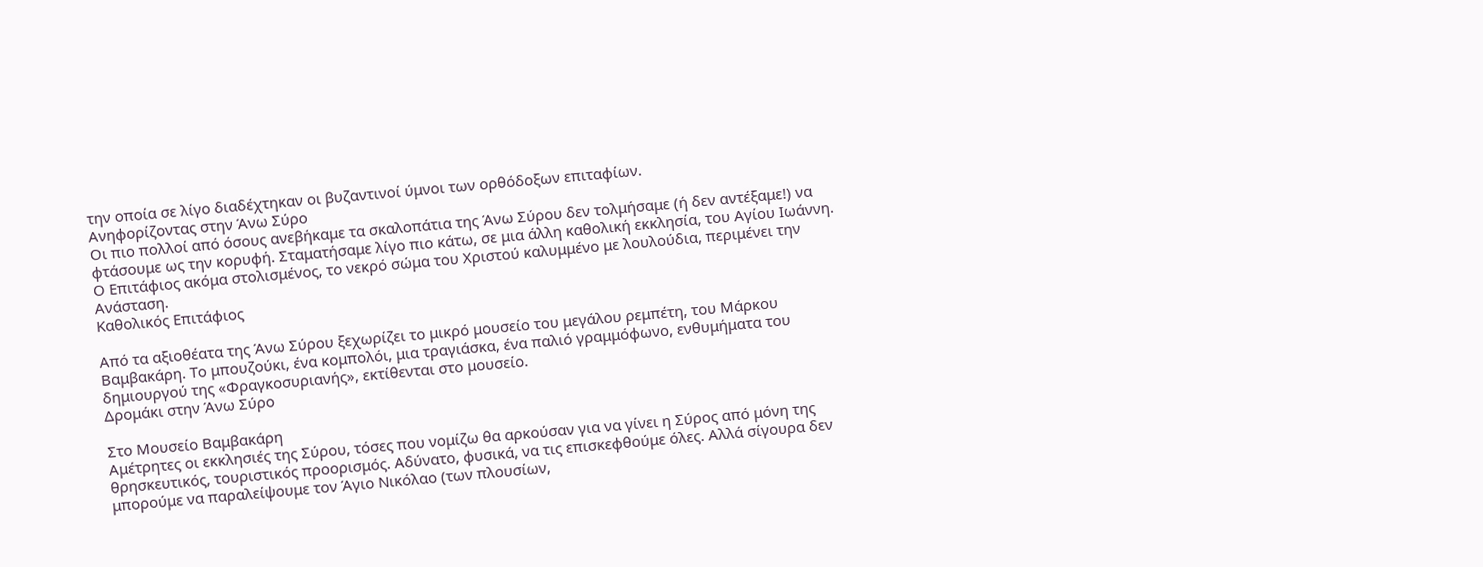την οποία σε λίγο διαδέχτηκαν οι βυζαντινοί ύμνοι των ορθόδοξων επιταφίων.
Ανηφορίζοντας στην Άνω Σύρο
Οι πιο πολλοί από όσους ανεβήκαμε τα σκαλοπάτια της Άνω Σύρου δεν τολμήσαμε (ή δεν αντέξαμε!) να φτάσουμε ως την κορυφή. Σταματήσαμε λίγο πιο κάτω, σε μια άλλη καθολική εκκλησία, του Αγίου Ιωάννη. Ο Επιτάφιος ακόμα στολισμένος, το νεκρό σώμα του Χριστού καλυμμένο με λουλούδια, περιμένει την Ανάσταση.
Καθολικός Επιτάφιος

Από τα αξιοθέατα της Άνω Σύρου ξεχωρίζει το μικρό μουσείο του μεγάλου ρεμπέτη, του Μάρκου Βαμβακάρη. Το μπουζούκι, ένα κομπολόι, μια τραγιάσκα, ένα παλιό γραμμόφωνο, ενθυμήματα του δημιουργού της «Φραγκοσυριανής», εκτίθενται στο μουσείο.
Δρομάκι στην Άνω Σύρο

Στο Μουσείο Βαμβακάρη
Αμέτρητες οι εκκλησιές της Σύρου, τόσες που νομίζω θα αρκούσαν για να γίνει η Σύρος από μόνη της θρησκευτικός, τουριστικός προορισμός. Αδύνατο, φυσικά, να τις επισκεφθούμε όλες. Αλλά σίγουρα δεν μπορούμε να παραλείψουμε τον Άγιο Νικόλαο (των πλουσίων,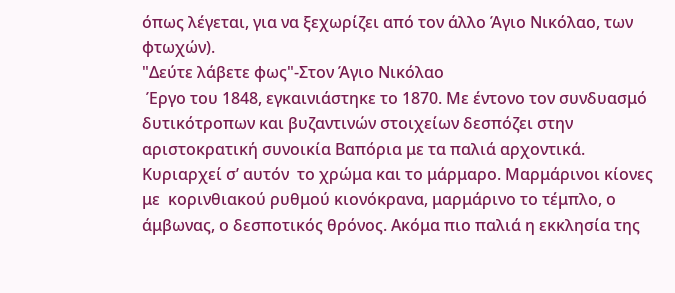όπως λέγεται, για να ξεχωρίζει από τον άλλο Άγιο Νικόλαο, των φτωχών).
"Δεύτε λάβετε φως"-Στον Άγιο Νικόλαο
 Έργο του 1848, εγκαινιάστηκε το 1870. Με έντονο τον συνδυασμό δυτικότροπων και βυζαντινών στοιχείων δεσπόζει στην  αριστοκρατική συνοικία Βαπόρια με τα παλιά αρχοντικά. Κυριαρχεί σ’ αυτόν  το χρώμα και το μάρμαρο. Μαρμάρινοι κίονες με  κορινθιακού ρυθμού κιονόκρανα, μαρμάρινο το τέμπλο, ο άμβωνας, ο δεσποτικός θρόνος. Ακόμα πιο παλιά η εκκλησία της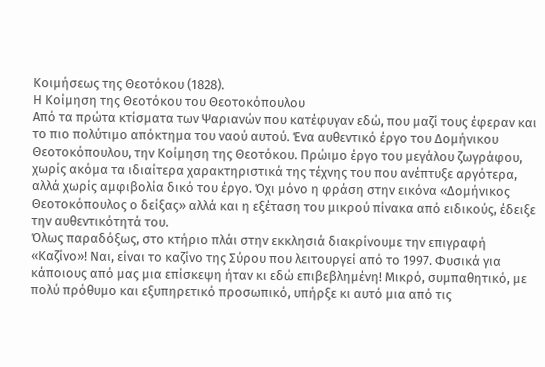Κοιμήσεως της Θεοτόκου (1828).
Η Κοίμηση της Θεοτόκου του Θεοτοκόπουλου
Από τα πρώτα κτίσματα των Ψαριανών που κατέφυγαν εδώ, που μαζί τους έφεραν και το πιο πολύτιμο απόκτημα του ναού αυτού. Ένα αυθεντικό έργο του Δομήνικου Θεοτοκόπουλου, την Κοίμηση της Θεοτόκου. Πρώιμο έργο του μεγάλου ζωγράφου, χωρίς ακόμα τα ιδιαίτερα χαρακτηριστικά της τέχνης του που ανέπτυξε αργότερα, αλλά χωρίς αμφιβολία δικό του έργο. Όχι μόνο η φράση στην εικόνα «Δομήνικος Θεοτοκόπουλος ο δείξας» αλλά και η εξέταση του μικρού πίνακα από ειδικούς, έδειξε την αυθεντικότητά του.
Όλως παραδόξως, στο κτήριο πλάι στην εκκλησιά διακρίνουμε την επιγραφή «Καζίνο»! Ναι, είναι το καζίνο της Σύρου που λειτουργεί από το 1997. Φυσικά για κάποιους από μας μια επίσκεψη ήταν κι εδώ επιβεβλημένη! Μικρό, συμπαθητικό, με πολύ πρόθυμο και εξυπηρετικό προσωπικό, υπήρξε κι αυτό μια από τις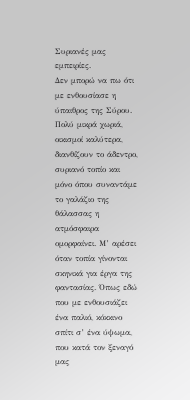Συριανές μας εμπειρίες.
Δεν μπορώ να πω ότι με ενθουσίασε η ύπαιθρος της Σύρου. Πολύ μικρά χωριά, οικισμοί καλύτερα, διανθίζουν το άδεντρο, συριανό τοπίο και μόνο όπου συναντάμε το γαλάζιο της θάλασσας η ατμόσφαιρα ομορφαίνει. Μ’ αρέσει όταν τοπία γίνονται σκηνικά για έργα της φαντασίας. Όπως εδώ που με ενθουσιάζει ένα παλιό, κόκκινο σπίτι σ’ ένα ύψωμα, που κατά τον ξεναγό μας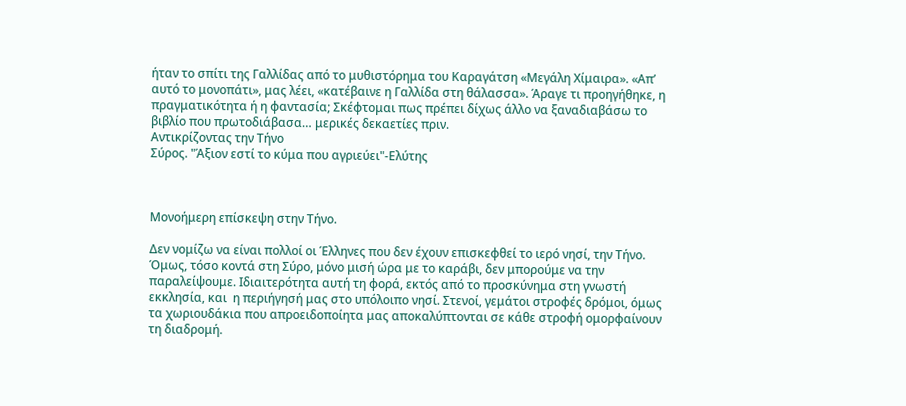ήταν το σπίτι της Γαλλίδας από το μυθιστόρημα του Καραγάτση «Μεγάλη Χίμαιρα». «Απ’ αυτό το μονοπάτι», μας λέει, «κατέβαινε η Γαλλίδα στη θάλασσα». Άραγε τι προηγήθηκε, η πραγματικότητα ή η φαντασία; Σκέφτομαι πως πρέπει δίχως άλλο να ξαναδιαβάσω το βιβλίο που πρωτοδιάβασα… μερικές δεκαετίες πριν.
Αντικρίζοντας την Τήνο
Σύρος. "Άξιον εστί το κύμα που αγριεύει"-Ελύτης



Μονοήμερη επίσκεψη στην Τήνο.

Δεν νομίζω να είναι πολλοί οι Έλληνες που δεν έχουν επισκεφθεί το ιερό νησί, την Τήνο. Όμως, τόσο κοντά στη Σύρο, μόνο μισή ώρα με το καράβι, δεν μπορούμε να την παραλείψουμε. Ιδιαιτερότητα αυτή τη φορά, εκτός από το προσκύνημα στη γνωστή εκκλησία, και  η περιήγησή μας στο υπόλοιπο νησί. Στενοί, γεμάτοι στροφές δρόμοι, όμως τα χωριουδάκια που απροειδοποίητα μας αποκαλύπτονται σε κάθε στροφή ομορφαίνουν τη διαδρομή.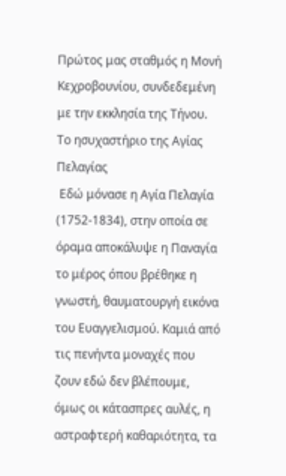Πρώτος μας σταθμός η Μονή Κεχροβουνίου, συνδεδεμένη με την εκκλησία της Τήνου.
Το ησυχαστήριο της Αγίας Πελαγίας
 Εδώ μόνασε η Αγία Πελαγία (1752-1834), στην οποία σε όραμα αποκάλυψε η Παναγία το μέρος όπου βρέθηκε η γνωστή, θαυματουργή εικόνα του Ευαγγελισμού. Καμιά από τις πενήντα μοναχές που ζουν εδώ δεν βλέπουμε, όμως οι κάτασπρες αυλές, η αστραφτερή καθαριότητα, τα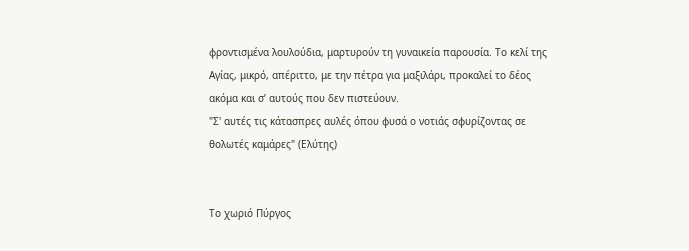φροντισμένα λουλούδια, μαρτυρούν τη γυναικεία παρουσία. Το κελί της Αγίας, μικρό, απέριττο, με την πέτρα για μαξιλάρι, προκαλεί το δέος ακόμα και σ’ αυτούς που δεν πιστεύουν.
"Σ' αυτές τις κάτασπρες αυλές όπου φυσά ο νοτιάς σφυρίζοντας σε θολωτές καμάρες" (Ελύτης)


Το χωριό Πύργος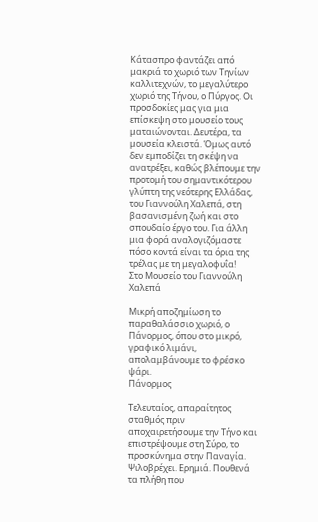Κάτασπρο φαντάζει από μακριά το χωριό των Τηνίων καλλιτεχνών, το μεγαλύτερο χωριό της Τήνου, ο Πύργος. Οι προσδοκίες μας για μια επίσκεψη στο μουσείο τους ματαιώνονται. Δευτέρα, τα μουσεία κλειστά. Όμως αυτό δεν εμποδίζει τη σκέψη να ανατρέξει, καθώς βλέπουμε την προτομή του σημαντικότερου γλύπτη της νεότερης Ελλάδας, του Γιαννούλη Χαλεπά, στη βασανισμένη ζωή και στο σπουδαίο έργο του. Για άλλη μια φορά αναλογιζόμαστε πόσο κοντά είναι τα όρια της τρέλας με τη μεγαλοφυΐα!
Στο Μουσείο του Γιαννούλη Χαλεπά

Μικρή αποζημίωση το παραθαλάσσιο χωριό, ο Πάνορμος, όπου στο μικρό, γραφικό λιμάνι, απολαμβάνουμε το φρέσκο ψάρι.
Πάνορμος

Τελευταίος, απαραίτητος σταθμός πριν αποχαιρετήσουμε την Τήνο και επιστρέψουμε στη Σύρο, το προσκύνημα στην Παναγία. Ψιλοβρέχει. Ερημιά. Πουθενά τα πλήθη που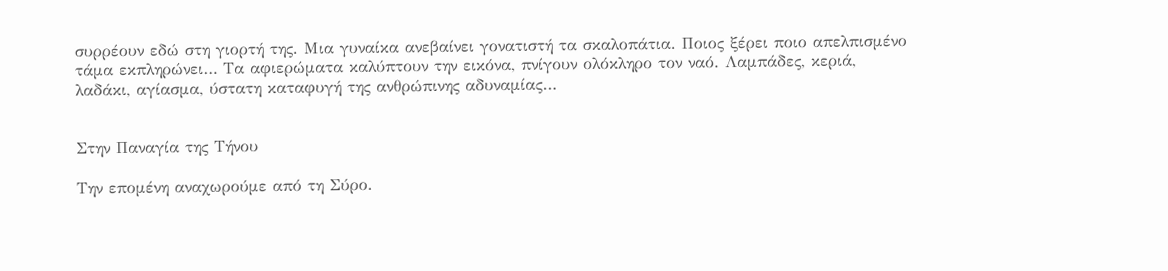συρρέουν εδώ στη γιορτή της. Μια γυναίκα ανεβαίνει γονατιστή τα σκαλοπάτια. Ποιος ξέρει ποιο απελπισμένο τάμα εκπληρώνει… Τα αφιερώματα καλύπτουν την εικόνα, πνίγουν ολόκληρο τον ναό. Λαμπάδες, κεριά, λαδάκι, αγίασμα, ύστατη καταφυγή της ανθρώπινης αδυναμίας…


Στην Παναγία της Τήνου

Την επομένη αναχωρούμε από τη Σύρο.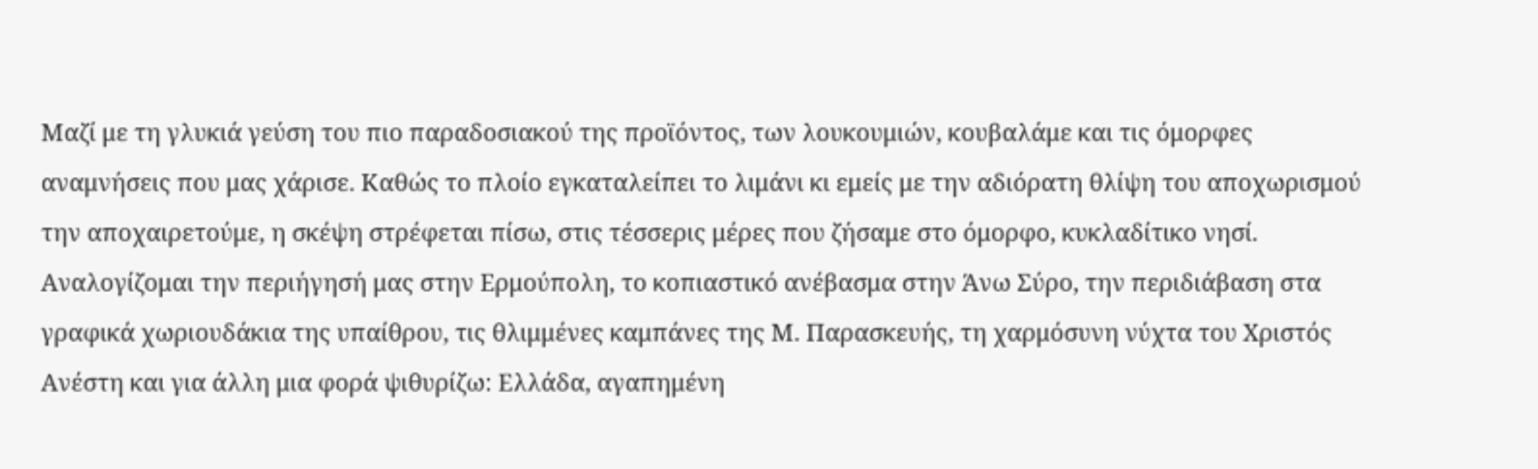Μαζί με τη γλυκιά γεύση του πιο παραδοσιακού της προϊόντος, των λουκουμιών, κουβαλάμε και τις όμορφες αναμνήσεις που μας χάρισε. Καθώς το πλοίο εγκαταλείπει το λιμάνι κι εμείς με την αδιόρατη θλίψη του αποχωρισμού την αποχαιρετούμε, η σκέψη στρέφεται πίσω, στις τέσσερις μέρες που ζήσαμε στο όμορφο, κυκλαδίτικο νησί. Αναλογίζομαι την περιήγησή μας στην Ερμούπολη, το κοπιαστικό ανέβασμα στην Άνω Σύρο, την περιδιάβαση στα γραφικά χωριουδάκια της υπαίθρου, τις θλιμμένες καμπάνες της Μ. Παρασκευής, τη χαρμόσυνη νύχτα του Χριστός Ανέστη και για άλλη μια φορά ψιθυρίζω: Ελλάδα, αγαπημένη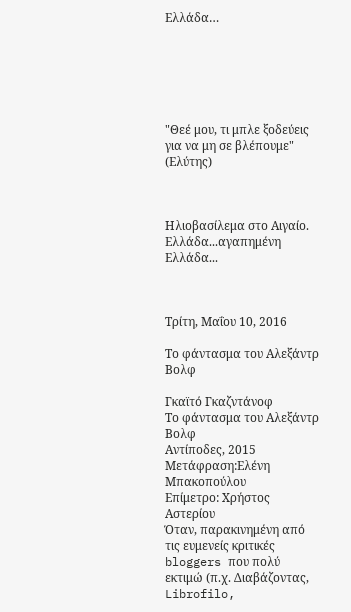Ελλάδα…






"Θεέ μου, τι μπλε ξοδεύεις για να μη σε βλέπουμε" (Ελύτης)



Ηλιοβασίλεμα στο Αιγαίο. Ελλάδα...αγαπημένη Ελλάδα...



Τρίτη, Μαΐου 10, 2016

Το φάντασμα του Αλεξάντρ Βολφ

Γκαϊτό Γκαζντάνοφ
Το φάντασμα του Αλεξάντρ Βολφ
Αντίποδες, 2015
Μετάφραση:Ελένη Μπακοπούλου
Επίμετρο: Χρήστος Αστερίου
Όταν, παρακινημένη από τις ευμενείς κριτικές bloggers που πολύ εκτιμώ (π.χ. Διαβάζοντας, Librofilo,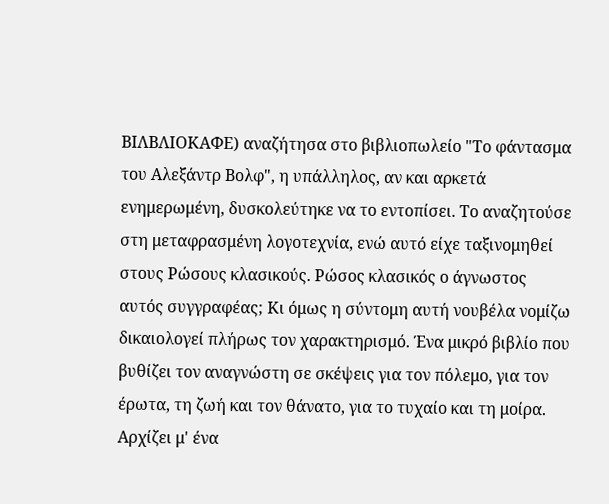ΒΙΛΒΛΙΟΚΑΦΕ) αναζήτησα στο βιβλιοπωλείο "Το φάντασμα του Αλεξάντρ Βολφ", η υπάλληλος, αν και αρκετά ενημερωμένη, δυσκολεύτηκε να το εντοπίσει. Το αναζητούσε στη μεταφρασμένη λογοτεχνία, ενώ αυτό είχε ταξινομηθεί στους Ρώσους κλασικούς. Ρώσος κλασικός ο άγνωστος αυτός συγγραφέας; Κι όμως η σύντομη αυτή νουβέλα νομίζω δικαιολογεί πλήρως τον χαρακτηρισμό. Ένα μικρό βιβλίο που βυθίζει τον αναγνώστη σε σκέψεις για τον πόλεμο, για τον έρωτα, τη ζωή και τον θάνατο, για το τυχαίο και τη μοίρα.
Αρχίζει μ' ένα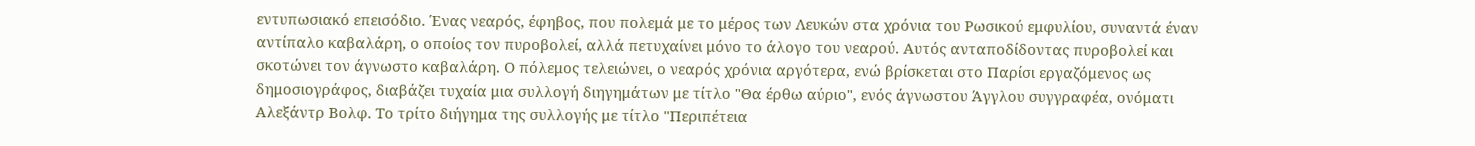εντυπωσιακό επεισόδιο. Ένας νεαρός, έφηβος, που πολεμά με το μέρος των Λευκών στα χρόνια του Ρωσικού εμφυλίου, συναντά έναν αντίπαλο καβαλάρη, ο οποίος τον πυροβολεί, αλλά πετυχαίνει μόνο το άλογο του νεαρού. Αυτός ανταποδίδοντας πυροβολεί και σκοτώνει τον άγνωστο καβαλάρη. Ο πόλεμος τελειώνει, ο νεαρός χρόνια αργότερα, ενώ βρίσκεται στο Παρίσι εργαζόμενος ως δημοσιογράφος, διαβάζει τυχαία μια συλλογή διηγημάτων με τίτλο "Θα έρθω αύριο", ενός άγνωστου Άγγλου συγγραφέα, ονόματι Αλεξάντρ Βολφ. Το τρίτο διήγημα της συλλογής με τίτλο "Περιπέτεια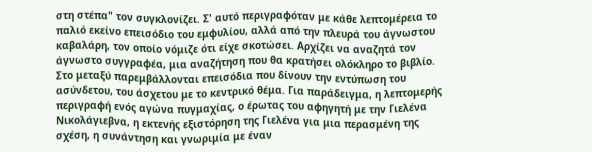στη στέπα" τον συγκλονίζει. Σ' αυτό περιγραφόταν με κάθε λεπτομέρεια το παλιό εκείνο επεισόδιο του εμφυλίου, αλλά από την πλευρά του άγνωστου καβαλάρη, τον οποίο νόμιζε ότι είχε σκοτώσει. Αρχίζει να αναζητά τον άγνωστο συγγραφέα, μια αναζήτηση που θα κρατήσει ολόκληρο το βιβλίο. Στο μεταξύ παρεμβάλλονται επεισόδια που δίνουν την εντύπωση του ασύνδετου, του άσχετου με το κεντρικό θέμα. Για παράδειγμα, η λεπτομερής περιγραφή ενός αγώνα πυγμαχίας, ο έρωτας του αφηγητή με την Γιελένα Νικολάγιεβνα, η εκτενής εξιστόρηση της Γιελένα για μια περασμένη της σχέση, η συνάντηση και γνωριμία με έναν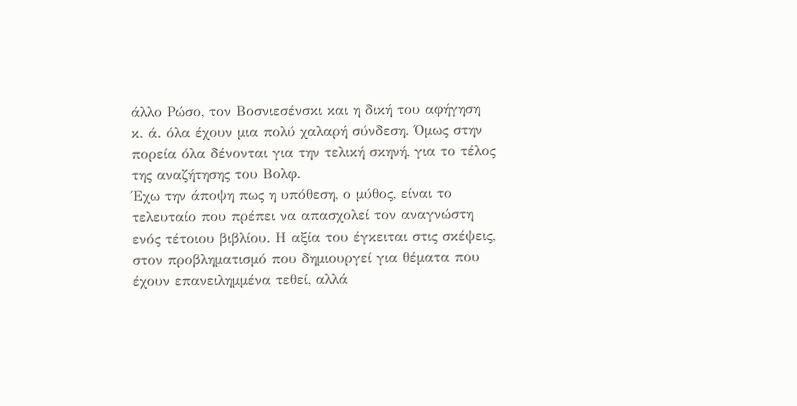άλλο Ρώσο, τον Βοσνιεσένσκι και η δική του αφήγηση κ. ά. όλα έχουν μια πολύ χαλαρή σύνδεση. Όμως στην πορεία όλα δένονται για την τελική σκηνή, για το τέλος της αναζήτησης του Βολφ.
Έχω την άποψη πως η υπόθεση, ο μύθος, είναι το τελευταίο που πρέπει να απασχολεί τον αναγνώστη ενός τέτοιου βιβλίου. Η αξία του έγκειται στις σκέψεις, στον προβληματισμό που δημιουργεί για θέματα που έχουν επανειλημμένα τεθεί, αλλά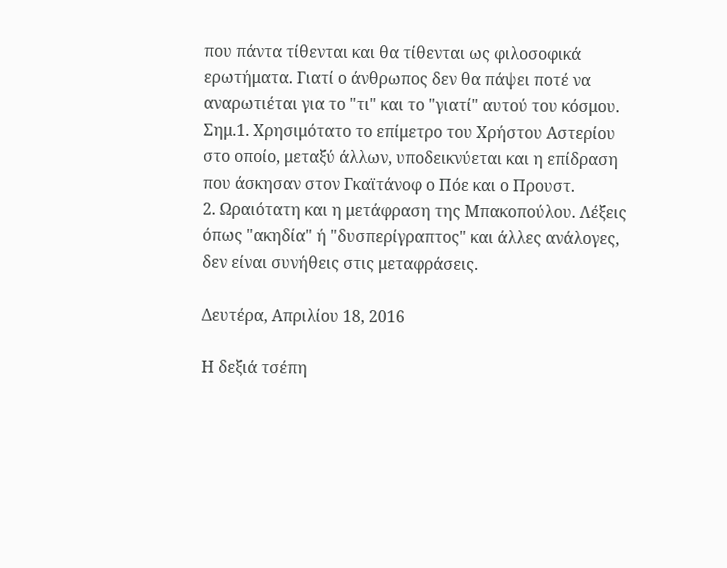που πάντα τίθενται και θα τίθενται ως φιλοσοφικά ερωτήματα. Γιατί ο άνθρωπος δεν θα πάψει ποτέ να αναρωτιέται για το "τι" και το "γιατί" αυτού του κόσμου.
Σημ.1. Χρησιμότατο το επίμετρο του Χρήστου Αστερίου  στο οποίο, μεταξύ άλλων, υποδεικνύεται και η επίδραση που άσκησαν στον Γκαϊτάνοφ ο Πόε και ο Προυστ.
2. Ωραιότατη και η μετάφραση της Μπακοπούλου. Λέξεις όπως "ακηδία" ή "δυσπερίγραπτος" και άλλες ανάλογες, δεν είναι συνήθεις στις μεταφράσεις.

Δευτέρα, Απριλίου 18, 2016

Η δεξιά τσέπη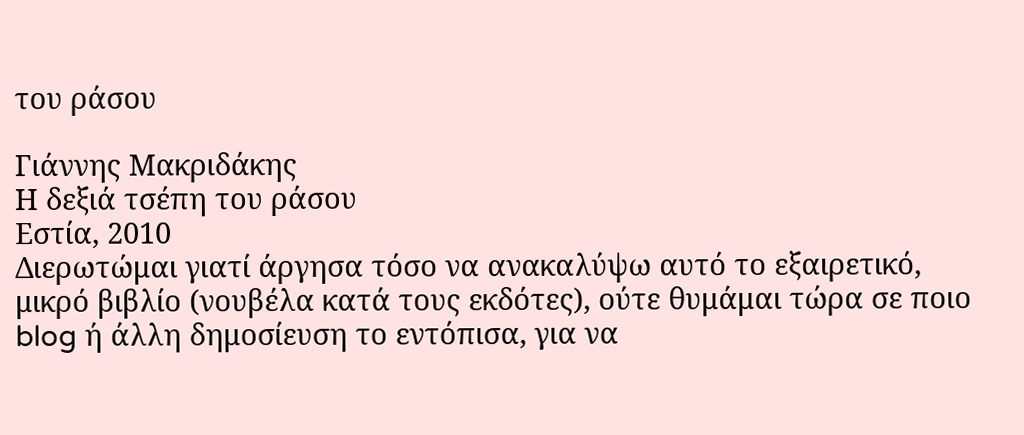του ράσου

Γιάννης Μακριδάκης
Η δεξιά τσέπη του ράσου
Εστία, 2010
Διερωτώμαι γιατί άργησα τόσο να ανακαλύψω αυτό το εξαιρετικό, μικρό βιβλίο (νουβέλα κατά τους εκδότες), ούτε θυμάμαι τώρα σε ποιο blog ή άλλη δημοσίευση το εντόπισα, για να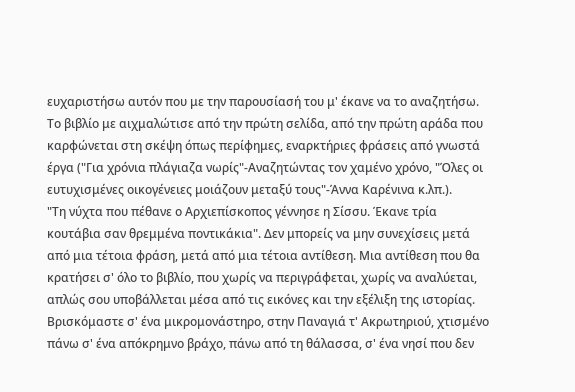ευχαριστήσω αυτόν που με την παρουσίασή του μ' έκανε να το αναζητήσω.
Το βιβλίο με αιχμαλώτισε από την πρώτη σελίδα, από την πρώτη αράδα που καρφώνεται στη σκέψη όπως περίφημες, εναρκτήριες φράσεις από γνωστά έργα ("Για χρόνια πλάγιαζα νωρίς"-Αναζητώντας τον χαμένο χρόνο, "Όλες οι ευτυχισμένες οικογένειες μοιάζουν μεταξύ τους"-Άννα Καρένινα κ.λπ.).
"Τη νύχτα που πέθανε ο Αρχιεπίσκοπος γέννησε η Σίσσυ. Έκανε τρία κουτάβια σαν θρεμμένα ποντικάκια". Δεν μπορείς να μην συνεχίσεις μετά από μια τέτοια φράση, μετά από μια τέτοια αντίθεση. Μια αντίθεση που θα κρατήσει σ' όλο το βιβλίο, που χωρίς να περιγράφεται, χωρίς να αναλύεται, απλώς σου υποβάλλεται μέσα από τις εικόνες και την εξέλιξη της ιστορίας.
Βρισκόμαστε σ' ένα μικρομονάστηρο, στην Παναγιά τ' Ακρωτηριού, χτισμένο πάνω σ' ένα απόκρημνο βράχο, πάνω από τη θάλασσα, σ' ένα νησί που δεν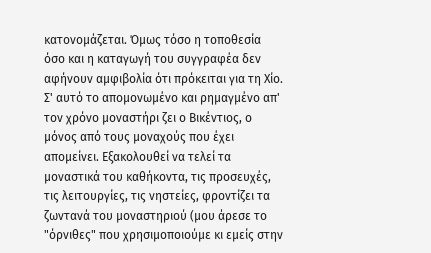κατονομάζεται. Όμως τόσο η τοποθεσία όσο και η καταγωγή του συγγραφέα δεν αφήνουν αμφιβολία ότι πρόκειται για τη Χίο. Σ' αυτό το απομονωμένο και ρημαγμένο απ' τον χρόνο μοναστήρι ζει ο Βικέντιος, ο μόνος από τους μοναχούς που έχει απομείνει. Εξακολουθεί να τελεί τα μοναστικά του καθήκοντα, τις προσευχές, τις λειτουργίες, τις νηστείες, φροντίζει τα ζωντανά του μοναστηριού (μου άρεσε το "όρνιθες" που χρησιμοποιούμε κι εμείς στην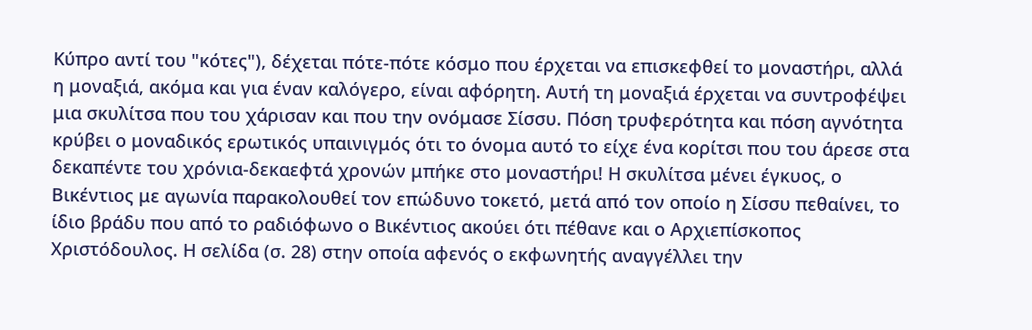Κύπρο αντί του "κότες"), δέχεται πότε-πότε κόσμο που έρχεται να επισκεφθεί το μοναστήρι, αλλά η μοναξιά, ακόμα και για έναν καλόγερο, είναι αφόρητη. Αυτή τη μοναξιά έρχεται να συντροφέψει μια σκυλίτσα που του χάρισαν και που την ονόμασε Σίσσυ. Πόση τρυφερότητα και πόση αγνότητα κρύβει ο μοναδικός ερωτικός υπαινιγμός ότι το όνομα αυτό το είχε ένα κορίτσι που του άρεσε στα δεκαπέντε του χρόνια-δεκαεφτά χρονών μπήκε στο μοναστήρι! Η σκυλίτσα μένει έγκυος, ο Βικέντιος με αγωνία παρακολουθεί τον επώδυνο τοκετό, μετά από τον οποίο η Σίσσυ πεθαίνει, το ίδιο βράδυ που από το ραδιόφωνο ο Βικέντιος ακούει ότι πέθανε και ο Αρχιεπίσκοπος Χριστόδουλος. Η σελίδα (σ. 28) στην οποία αφενός ο εκφωνητής αναγγέλλει την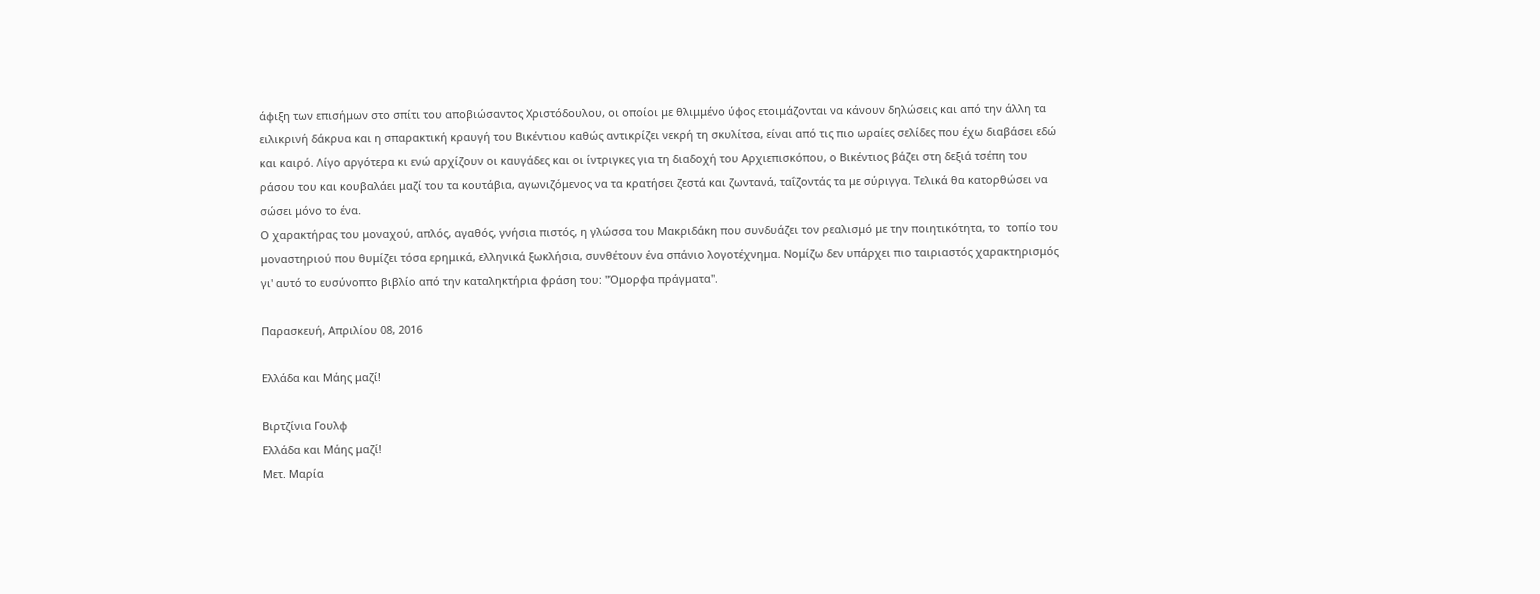άφιξη των επισήμων στο σπίτι του αποβιώσαντος Χριστόδουλου, οι οποίοι με θλιμμένο ύφος ετοιμάζονται να κάνουν δηλώσεις και από την άλλη τα ειλικρινή δάκρυα και η σπαρακτική κραυγή του Βικέντιου καθώς αντικρίζει νεκρή τη σκυλίτσα, είναι από τις πιο ωραίες σελίδες που έχω διαβάσει εδώ και καιρό. Λίγο αργότερα κι ενώ αρχίζουν οι καυγάδες και οι ίντριγκες για τη διαδοχή του Αρχιεπισκόπου, ο Βικέντιος βάζει στη δεξιά τσέπη του ράσου του και κουβαλάει μαζί του τα κουτάβια, αγωνιζόμενος να τα κρατήσει ζεστά και ζωντανά, ταΐζοντάς τα με σύριγγα. Τελικά θα κατορθώσει να σώσει μόνο το ένα.
Ο χαρακτήρας του μοναχού, απλός, αγαθός, γνήσια πιστός, η γλώσσα του Μακριδάκη που συνδυάζει τον ρεαλισμό με την ποιητικότητα, το  τοπίο του μοναστηριού που θυμίζει τόσα ερημικά, ελληνικά ξωκλήσια, συνθέτουν ένα σπάνιο λογοτέχνημα. Νομίζω δεν υπάρχει πιο ταιριαστός χαρακτηρισμός γι' αυτό το ευσύνοπτο βιβλίο από την καταληκτήρια φράση του: "Όμορφα πράγματα".

Παρασκευή, Απριλίου 08, 2016

Ελλάδα και Μάης μαζί!

Βιρτζίνια Γουλφ
Ελλάδα και Μάης μαζί!
Μετ. Μαρία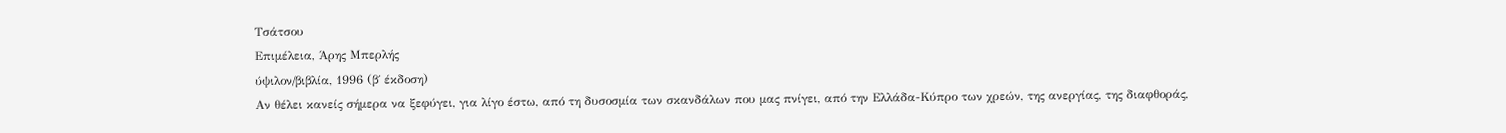Τσάτσου
Επιμέλεια, Άρης Μπερλής
ύψιλον/βιβλία, 1996 (β΄ έκδοση)
Αν θέλει κανείς σήμερα να ξεφύγει, για λίγο έστω, από τη δυσοσμία των σκανδάλων που μας πνίγει, από την Ελλάδα-Κύπρο των χρεών, της ανεργίας, της διαφθοράς,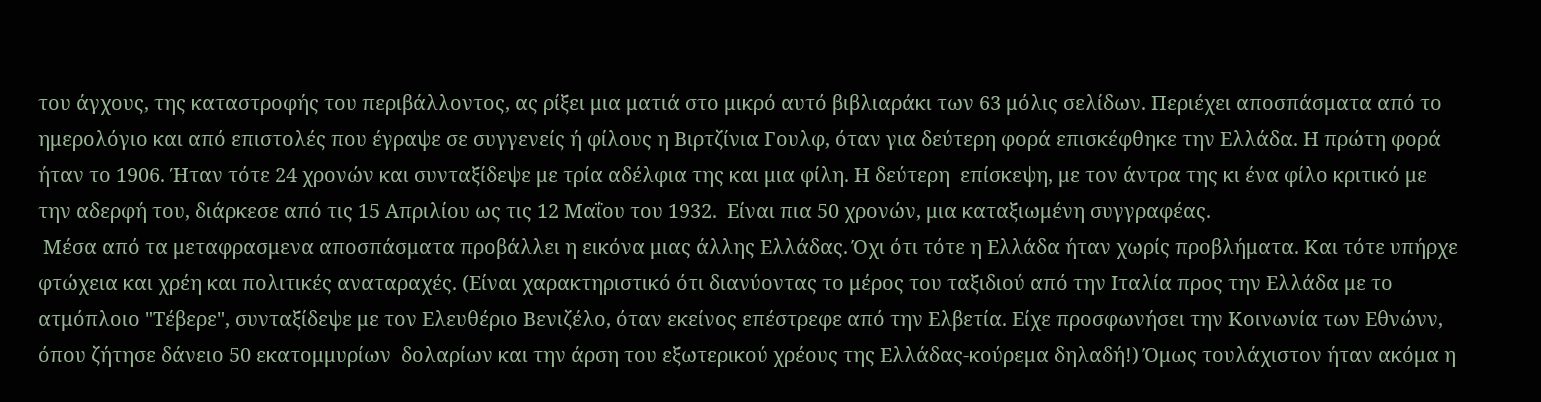του άγχους, της καταστροφής του περιβάλλοντος, ας ρίξει μια ματιά στο μικρό αυτό βιβλιαράκι των 63 μόλις σελίδων. Περιέχει αποσπάσματα από το ημερολόγιο και από επιστολές που έγραψε σε συγγενείς ή φίλους η Βιρτζίνια Γουλφ, όταν για δεύτερη φορά επισκέφθηκε την Ελλάδα. Η πρώτη φορά ήταν το 1906. Ήταν τότε 24 χρονών και συνταξίδεψε με τρία αδέλφια της και μια φίλη. Η δεύτερη  επίσκεψη, με τον άντρα της κι ένα φίλο κριτικό με την αδερφή του, διάρκεσε από τις 15 Απριλίου ως τις 12 Μαΐου του 1932.  Είναι πια 50 χρονών, μια καταξιωμένη συγγραφέας.
 Μέσα από τα μεταφρασμενα αποσπάσματα προβάλλει η εικόνα μιας άλλης Ελλάδας. Όχι ότι τότε η Ελλάδα ήταν χωρίς προβλήματα. Και τότε υπήρχε φτώχεια και χρέη και πολιτικές αναταραχές. (Είναι χαρακτηριστικό ότι διανύοντας το μέρος του ταξιδιού από την Ιταλία προς την Ελλάδα με το ατμόπλοιο "Τέβερε", συνταξίδεψε με τον Ελευθέριο Βενιζέλο, όταν εκείνος επέστρεφε από την Ελβετία. Είχε προσφωνήσει την Κοινωνία των Εθνώνν, όπου ζήτησε δάνειο 50 εκατομμυρίων  δολαρίων και την άρση του εξωτερικού χρέους της Ελλάδας-κούρεμα δηλαδή!) Όμως τουλάχιστον ήταν ακόμα η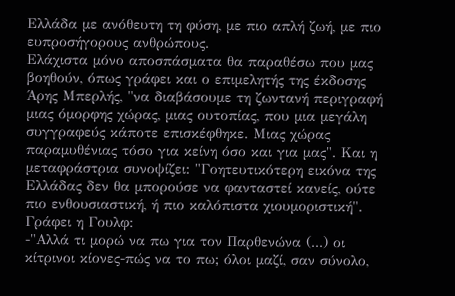Ελλάδα με ανόθευτη τη φύση, με πιο απλή ζωή, με πιο ευπροσήγορους ανθρώπους.
Ελάχιστα μόνο αποσπάσματα θα παραθέσω που μας βοηθούν, όπως γράφει και ο επιμελητής της έκδοσης Άρης Μπερλής, "να διαβάσουμε τη ζωντανή περιγραφή μιας όμορφης χώρας, μιας ουτοπίας, που μια μεγάλη συγγραφεύς κάποτε επισκέφθηκε. Μιας χώρας παραμυθένιας τόσο για κείνη όσο και για μας". Και η μεταφράστρια συνοψίζει: "Γοητευτικότερη εικόνα της Ελλάδας δεν θα μπορούσε να φανταστεί κανείς, ούτε πιο ενθουσιαστική, ή πιο καλόπιστα χιουμοριστική".
Γράφει η Γουλφ:
-"Αλλά τι μορώ να πω για τον Παρθενώνα (...) οι κίτρινοι κίονες-πώς να το πω; όλοι μαζί, σαν σύνολο,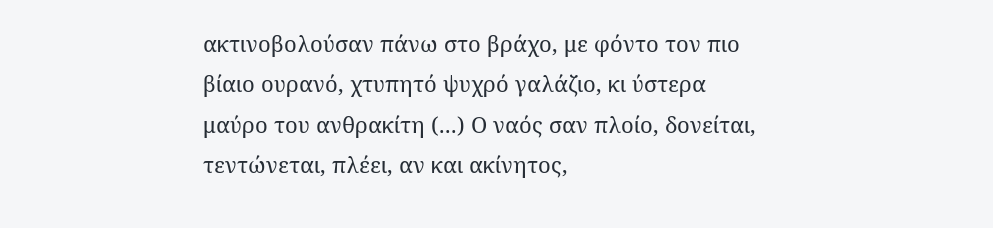ακτινοβολούσαν πάνω στο βράχο, με φόντο τον πιο βίαιο ουρανό, χτυπητό ψυχρό γαλάζιο, κι ύστερα μαύρο του ανθρακίτη (...) Ο ναός σαν πλοίο, δονείται, τεντώνεται, πλέει, αν και ακίνητος,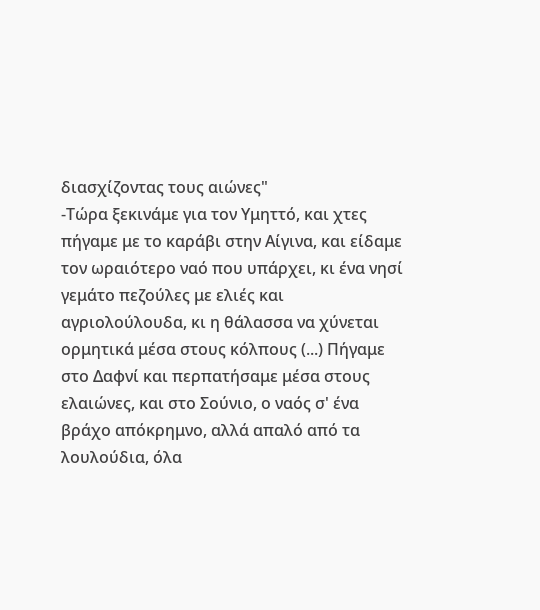διασχίζοντας τους αιώνες"
-Τώρα ξεκινάμε για τον Υμηττό, και χτες πήγαμε με το καράβι στην Αίγινα, και είδαμε τον ωραιότερο ναό που υπάρχει, κι ένα νησί γεμάτο πεζούλες με ελιές και αγριολούλουδα, κι η θάλασσα να χύνεται ορμητικά μέσα στους κόλπους (...) Πήγαμε στο Δαφνί και περπατήσαμε μέσα στους ελαιώνες, και στο Σούνιο, ο ναός σ' ένα βράχο απόκρημνο, αλλά απαλό από τα λουλούδια, όλα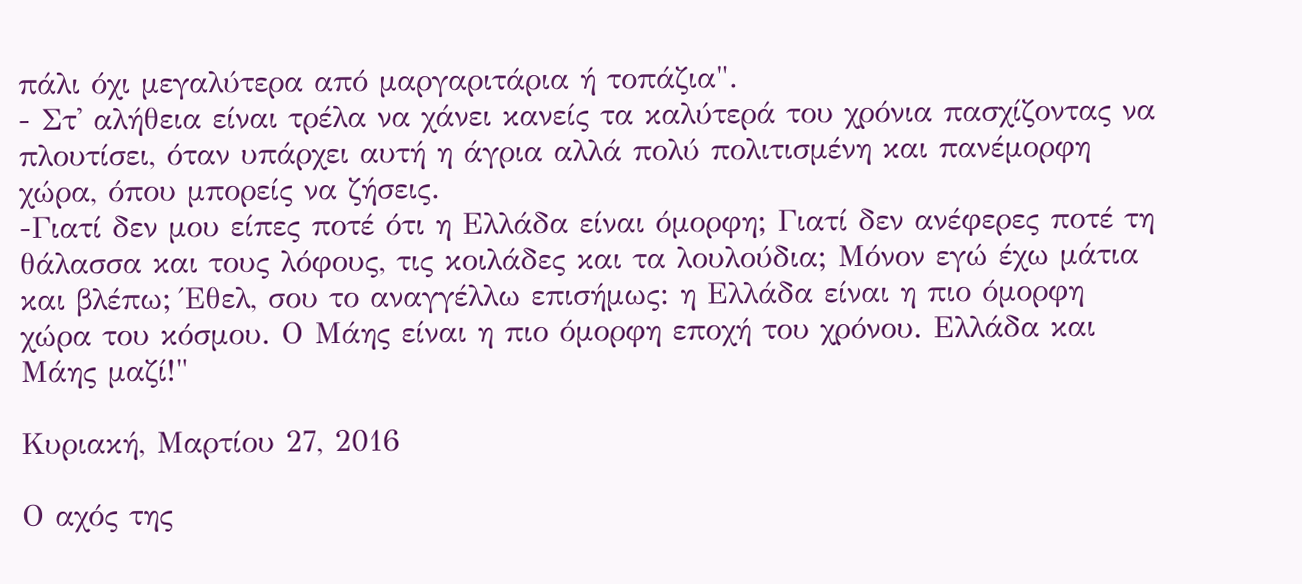πάλι όχι μεγαλύτερα από μαργαριτάρια ή τοπάζια".
- Στ' αλήθεια είναι τρέλα να χάνει κανείς τα καλύτερά του χρόνια πασχίζοντας να πλουτίσει, όταν υπάρχει αυτή η άγρια αλλά πολύ πολιτισμένη και πανέμορφη χώρα, όπου μπορείς να ζήσεις.
-Γιατί δεν μου είπες ποτέ ότι η Ελλάδα είναι όμορφη; Γιατί δεν ανέφερες ποτέ τη θάλασσα και τους λόφους, τις κοιλάδες και τα λουλούδια; Μόνον εγώ έχω μάτια και βλέπω; Έθελ, σου το αναγγέλλω επισήμως: η Ελλάδα είναι η πιο όμορφη χώρα του κόσμου. Ο Μάης είναι η πιο όμορφη εποχή του χρόνου. Ελλάδα και Μάης μαζί!"

Κυριακή, Μαρτίου 27, 2016

Ο αχός της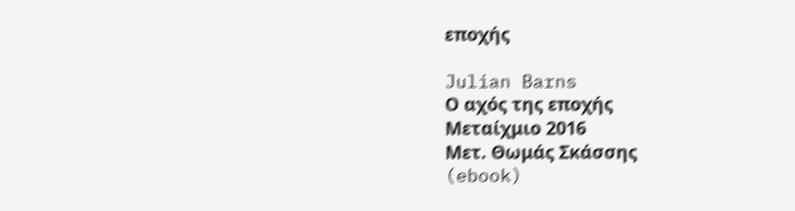εποχής

Julian Barns
Ο αχός της εποχής
Μεταίχμιο 2016
Μετ. Θωμάς Σκάσσης
(ebook)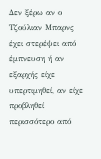Δεν ξέρω αν ο Τζούλιαν Μπαρνς έχει στερέψει από έμπνευση ή αν εξαρχής είχε υπερτιμηθεί, αν είχε προβληθεί περισσότερο από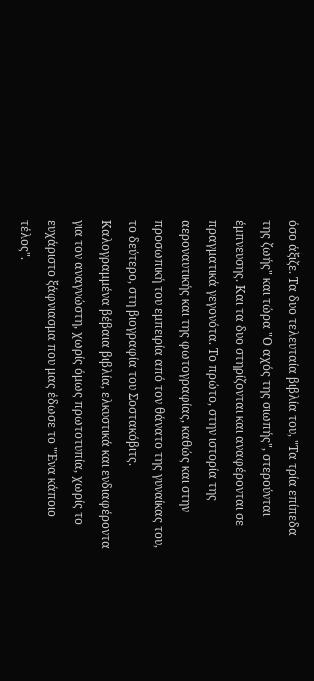όσο άξιζε. Τα δυο τελευταία βιβλία του, "Τα τρία επίπεδα της ζωής" και τώρα "Ο αχός της σιωπής", στερούνται έμπνευσης. Και τα δυο στηρίζονται και αναφέρονται σε πραγματικά γεγονότα. Το πρώτο, στην ιστορία της αεροναυτικής και της φωτογραφίας, καθώς και στην προσωπική του εμπειρία από τον θάνατο της γυναίκας του, το δεύτερο, στη βιογραφία του Σοστακόβιτς. Καλογραμμένα βέβαια βιβλία, ελκυστικά και ενδιαφέροντα για τον αναγνώστη, χωρίς όμως πρωτοτυπία, χωρίς το ευχάριστο ξάφνιασμα που μας έδωσε το "Ένα κάποιο τέλος".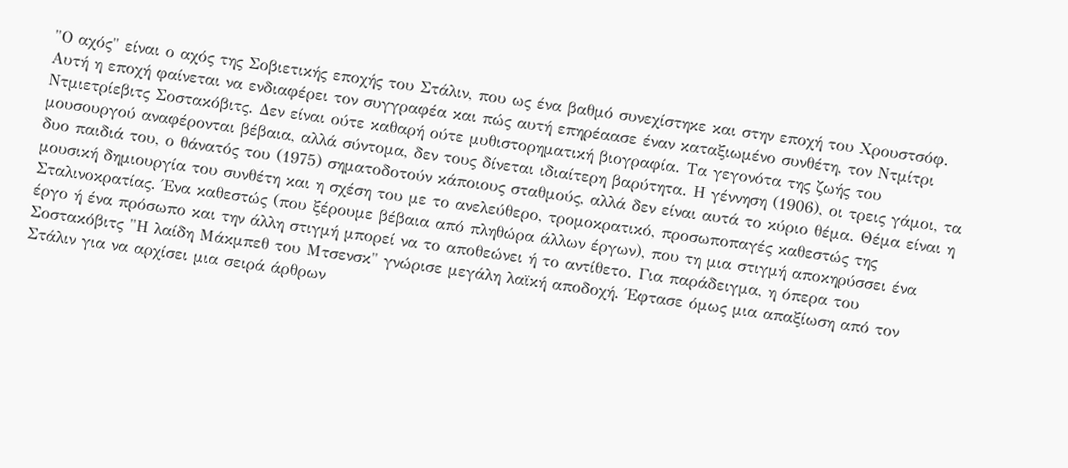"Ο αχός" είναι ο αχός της Σοβιετικής εποχής του Στάλιν, που ως ένα βαθμό συνεχίστηκε και στην εποχή του Χρουστσόφ. Αυτή η εποχή φαίνεται να ενδιαφέρει τον συγγραφέα και πώς αυτή επηρέαασε έναν καταξιωμένο συνθέτη, τον Ντμίτρι Ντμιετρίεβιτς Σοστακόβιτς. Δεν είναι ούτε καθαρή ούτε μυθιστορηματική βιογραφία. Τα γεγονότα της ζωής του μουσουργού αναφέρονται βέβαια, αλλά σύντομα, δεν τους δίνεται ιδιαίτερη βαρύτητα. Η γέννηση (1906), οι τρεις γάμοι, τα δυο παιδιά του, ο θάνατός του (1975) σηματοδοτούν κάποιους σταθμούς, αλλά δεν είναι αυτά το κύριο θέμα. Θέμα είναι η μουσική δημιουργία του συνθέτη και η σχέση του με το ανελεύθερο, τρομοκρατικό, προσωποπαγές καθεστώς της Σταλινοκρατίας. Ένα καθεστώς (που ξέρουμε βέβαια από πληθώρα άλλων έργων), που τη μια στιγμή αποκηρύσσει ένα έργο ή ένα πρόσωπο και την άλλη στιγμή μπορεί να το αποθεώνει ή το αντίθετο. Για παράδειγμα, η όπερα του Σοστακόβιτς "Η λαίδη Μάκμπεθ του Μτσενσκ" γνώρισε μεγάλη λαϊκή αποδοχή. Έφτασε όμως μια απαξίωση από τον Στάλιν για να αρχίσει μια σειρά άρθρων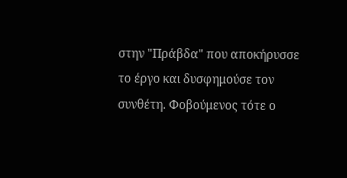στην "Πράβδα" που αποκήρυσσε το έργο και δυσφημούσε τον συνθέτη. Φοβούμενος τότε ο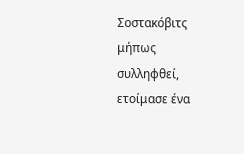Σοστακόβιτς μήπως συλληφθεί, ετοίμασε ένα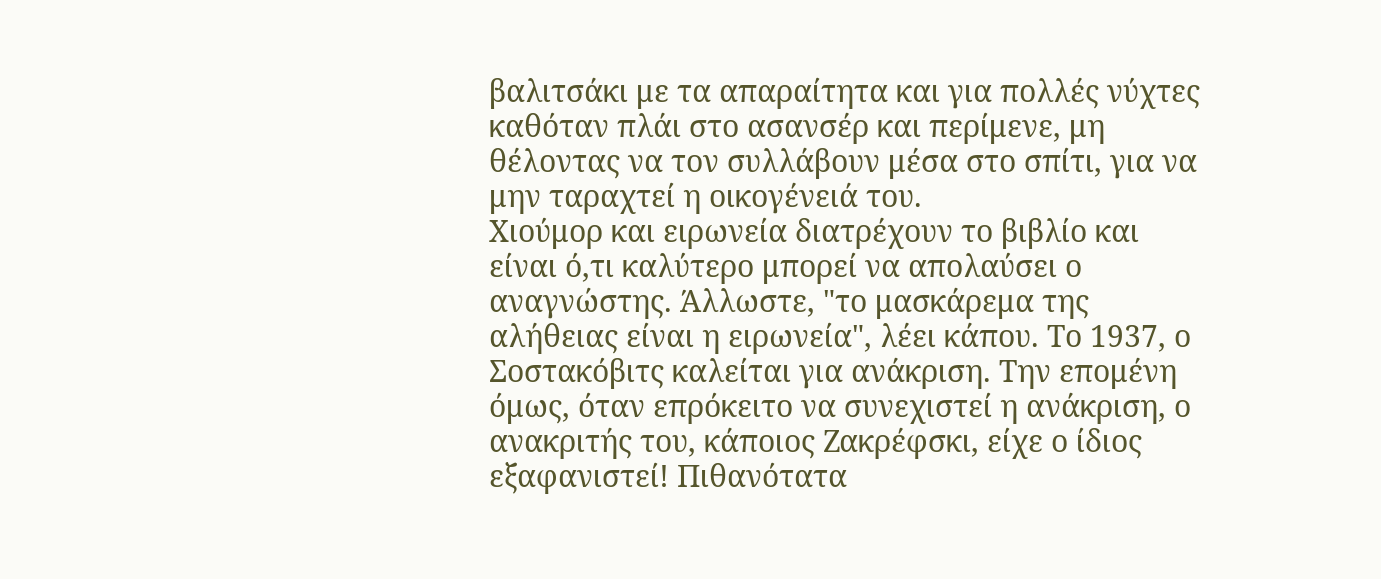βαλιτσάκι με τα απαραίτητα και για πολλές νύχτες καθόταν πλάι στο ασανσέρ και περίμενε, μη θέλοντας να τον συλλάβουν μέσα στο σπίτι, για να μην ταραχτεί η οικογένειά του.
Χιούμορ και ειρωνεία διατρέχουν το βιβλίο και είναι ό,τι καλύτερο μπορεί να απολαύσει ο αναγνώστης. Άλλωστε, "το μασκάρεμα της αλήθειας είναι η ειρωνεία", λέει κάπου. Το 1937, ο Σοστακόβιτς καλείται για ανάκριση. Την επομένη όμως, όταν επρόκειτο να συνεχιστεί η ανάκριση, ο ανακριτής του, κάποιος Ζακρέφσκι, είχε ο ίδιος εξαφανιστεί! Πιθανότατα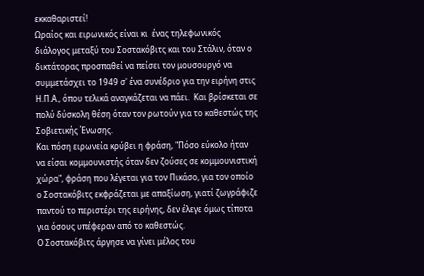εκκαθαριστεί!
Ωραίος και ειρωνικός είναι κι  ένας τηλεφωνικός διάλογος μεταξύ του Σοστακόβιτς και του Στάλιν, όταν ο δικτάτορας προσπαθεί να πείσει τον μουσουργό να συμμετάσχει το 1949 σ' ένα συνέδριο για την ειρήνη στις Η.Π.Α., όπου τελικά αναγκάζεται να πάει.  Και βρίσκεται σε πολύ δύσκολη θέση όταν τον ρωτούν για το καθεστώς της Σοβιετικής Ένωσης.
Και πόση ειρωνεία κρύβει η φράση, "Πόσο εύκολο ήταν να είσαι κομμουνιστής όταν δεν ζούσες σε κομμουνιστική χώρα", φράση που λέγεται για τον Πικάσο, για τον οποίο ο Σοστακόβιτς εκφράζεται με απαξίωση, γιατί ζωγράφιζε παντού το περιστέρι της ειρήνης, δεν έλεγε όμως τίποτα για όσους υπέφεραν από το καθεστώς.
Ο Σοστακόβιτς άργησε να γίνει μέλος του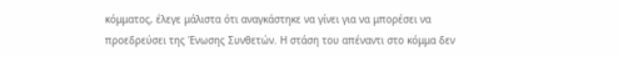κόμματος, έλεγε μάλιστα ότι αναγκάστηκε να γίνει για να μπορέσει να προεδρεύσει της Ένωσης Συνθετών. Η στάση του απέναντι στο κόμμα δεν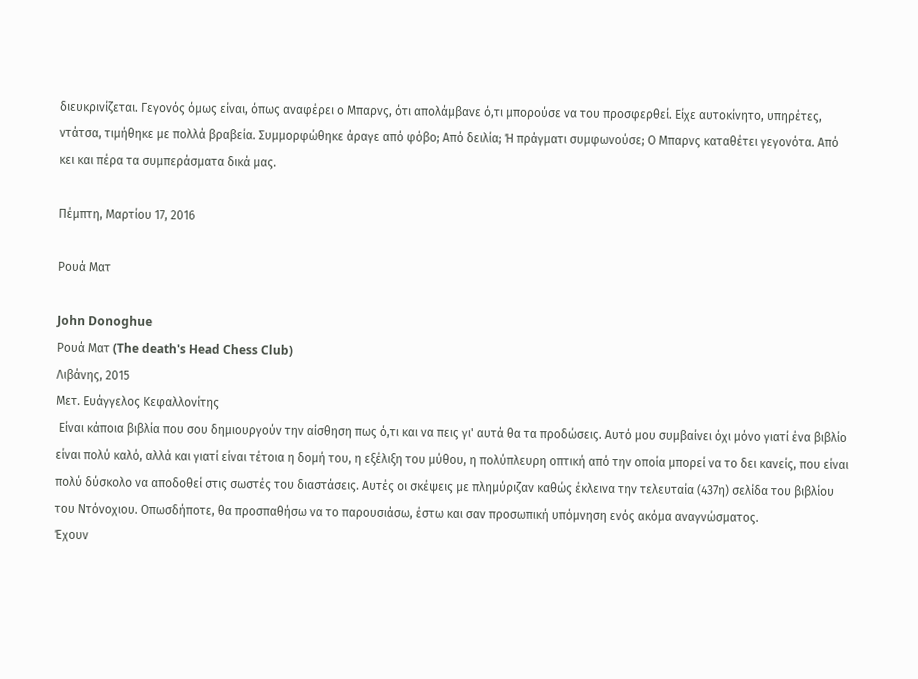διευκρινίζεται. Γεγονός όμως είναι, όπως αναφέρει ο Μπαρνς, ότι απολάμβανε ό,τι μπορούσε να του προσφερθεί. Είχε αυτοκίνητο, υπηρέτες, ντάτσα, τιμήθηκε με πολλά βραβεία. Συμμορφώθηκε άραγε από φόβο; Από δειλία; Ή πράγματι συμφωνούσε; Ο Μπαρνς καταθέτει γεγονότα. Από κει και πέρα τα συμπεράσματα δικά μας.

Πέμπτη, Μαρτίου 17, 2016

Ρουά Ματ

John Donoghue
Ρουά Ματ (The death's Head Chess Club)
Λιβάνης, 2015
Μετ. Ευάγγελος Κεφαλλονίτης
 Είναι κάποια βιβλία που σου δημιουργούν την αίσθηση πως ό,τι και να πεις γι' αυτά θα τα προδώσεις. Αυτό μου συμβαίνει όχι μόνο γιατί ένα βιβλίο είναι πολύ καλό, αλλά και γιατί είναι τέτοια η δομή του, η εξέλιξη του μύθου, η πολύπλευρη οπτική από την οποία μπορεί να το δει κανείς, που είναι πολύ δύσκολο να αποδοθεί στις σωστές του διαστάσεις. Αυτές οι σκέψεις με πλημύριζαν καθώς έκλεινα την τελευταία (437η) σελίδα του βιβλίου του Ντόνοχιου. Οπωσδήποτε, θα προσπαθήσω να το παρουσιάσω, έστω και σαν προσωπική υπόμνηση ενός ακόμα αναγνώσματος.
Έχουν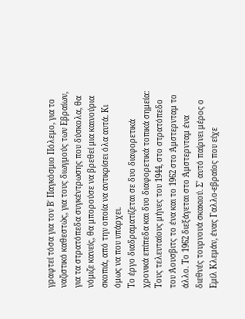γραφτεί τόσα για τον Β΄ Παγκόσμιο Πόλεμο, για το ναζιστικό καθεστώς, για τους διωγμούς των Εβραίων, για τα στρατόπεδα συγκέντρωσης που δύσκολα, θα νόμιζε κανείς, θα μπορούσε να βρεθεί μια καινούρια σκοπιά, από την οποία να αντικρίσει όλα αυτά. Κι όμως να που υπάρχει.
Το έργο διαδραματίζεται σε δυο διαφορετικά χρονικά επίπεδα και δυο διαφορετικά τοπικά σημεία: Τους τελευταίους μήνες του 1944, στο στρατόπεδο του Άουσβιτς το ένα και το 1962 στο Άμστερνταμ το άλλο. Το 1962 διεξάγεται στο Άμστερνταμ ένα διεθνές τουρνουά σκακιού. Σ' αυτό παίρνει μέρος ο Εμίλ Κλεμάν, ένας Γαλλο-εβραίος που είχε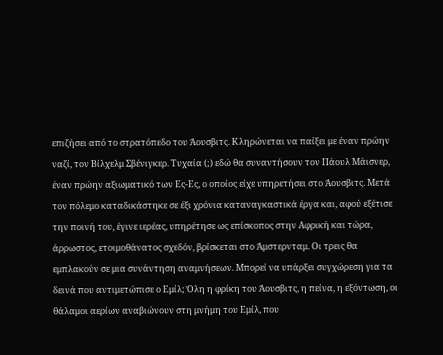επιζήσει από το στρατόπεδο του Άουσβιτς. Κληρώνεται να παίξει με έναν πρώην ναζί, τον Βίλχελμ Σβένιγκερ. Τυχαία (;) εδώ θα συναντήσουν τον Πάουλ Μάισνερ, έναν πρώην αξιωματικό των Ες-Ες, ο οποίος είχε υπηρετήσει στο Άουσβιτς. Μετά τον πόλεμο καταδικάστηκε σε έξι χρόνια καταναγκαστικά έργα και, αφού εξέτισε την ποινή του, έγινε ιερέας, υπηρέτησε ως επίσκοπος στην Αφρική και τώρα, άρρωστος, ετοιμοθάνατος σχεδόν, βρίσκεται στο Άμστερνταμ. Οι τρεις θα εμπλακούν σε μια συνάντηση αναμνήσεων. Μπορεί να υπάρξει συγχώρεση για τα δεινά που αντιμετώπισε ο Εμίλ; Όλη η φρίκη του Άουσβιτς, η πείνα, η εξόντωση, οι θάλαμοι αερίων αναβιώνουν στη μνήμη του Εμίλ, που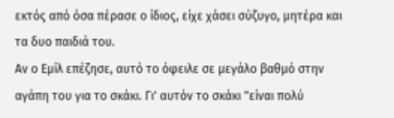εκτός από όσα πέρασε ο ίδιος, είχε χάσει σύζυγο, μητέρα και τα δυο παιδιά του.
Αν ο Εμίλ επέζησε, αυτό το όφειλε σε μεγάλο βαθμό στην αγάπη του για το σκάκι. Γι' αυτόν το σκάκι "είναι πολύ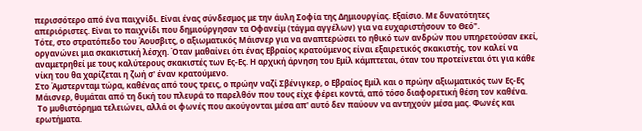περισσότερο από ένα παιχνίδι. Είναι ένας σύνδεσμος με την άυλη Σοφία της Δημιουργίας. Εξαίσιο. Με δυνατότητες απεριόριστες. Είναι το παιχνίδι που δημιούργησαν τα Οφανείμ (τάγμα αγγέλων) για να ευχαριστήσουν το Θεό".
Τότε, στο στρατόπεδο του Άουσβιτς, ο αξιωματικός Μάισνερ για να αναπτερώσει το ηθικό των ανδρών που υπηρετούσαν εκεί, οργανώνει μια σκακιστική λέσχη. Όταν μαθαίνει ότι ένας Εβραίος κρατούμενος είναι εξαιρετικός σκακιστής, τον καλεί να αναμετρηθεί με τους καλύτερους σκακιστές των Ες-Ες. Η αρχική άρνηση του Εμίλ κάμπτεται, όταν του προτείνεται ότι για κάθε νίκη του θα χαρίζεται η ζωή σ' έναν κρατούμενο.
Στο Άμστερνταμ τώρα, καθένας από τους τρεις, ο πρώην ναζί Σβένιγκερ, ο Εβραίος Εμίλ και ο πρώην αξιωματικός των Ες-Ες Μάισνερ, θυμάται από τη δική του πλευρά το παρελθόν που τους είχε φέρει κοντά, από τόσο διαφορετική θέση τον καθένα.
 Το μυθιστόρημα τελειώνει, αλλά οι φωνές που ακούγονται μέσα απ' αυτό δεν παύουν να αντηχούν μέσα μας. Φωνές και ερωτήματα.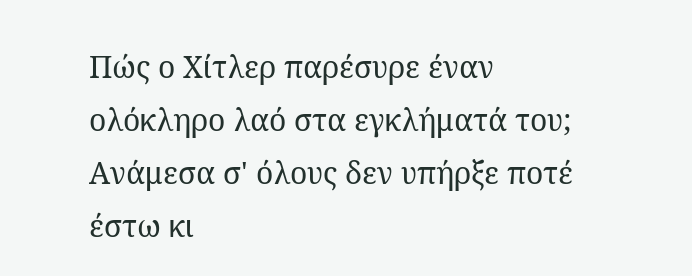Πώς ο Χίτλερ παρέσυρε έναν ολόκληρο λαό στα εγκλήματά του; Ανάμεσα σ' όλους δεν υπήρξε ποτέ έστω κι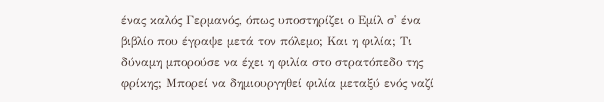ένας καλός Γερμανός, όπως υποστηρίζει ο Εμίλ σ' ένα βιβλίο που έγραψε μετά τον πόλεμο; Και η φιλία; Τι δύναμη μπορούσε να έχει η φιλία στο στρατόπεδο της φρίκης; Μπορεί να δημιουργηθεί φιλία μεταξύ ενός ναζί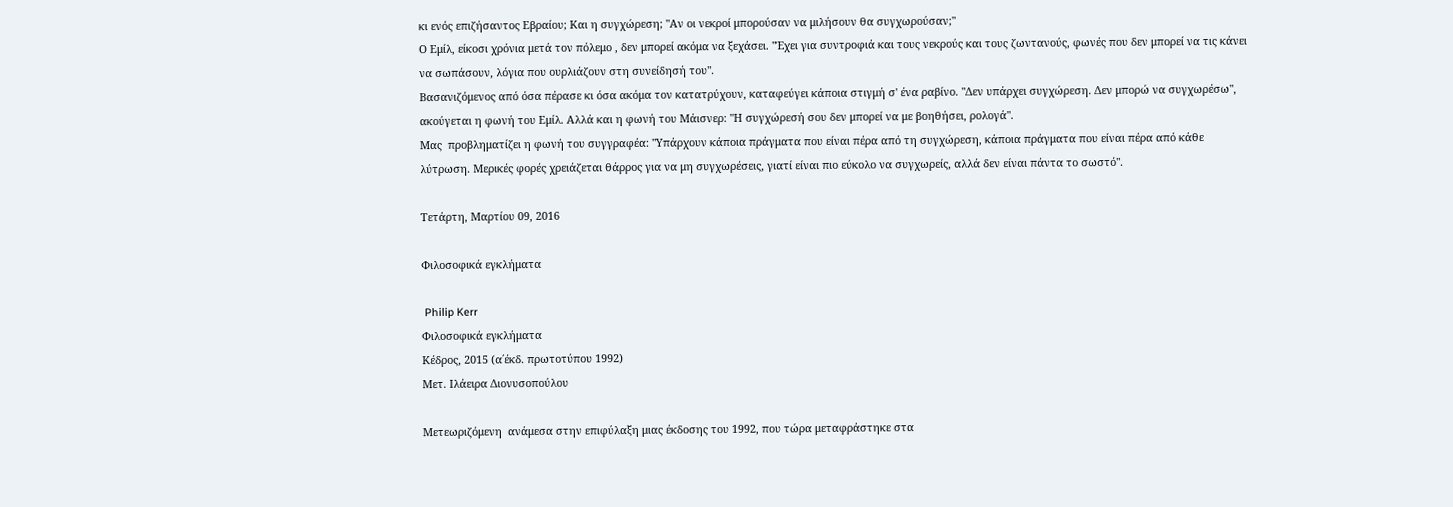κι ενός επιζήσαντος Εβραίου; Και η συγχώρεση; "Αν οι νεκροί μπορούσαν να μιλήσουν θα συγχωρούσαν;"
Ο Εμίλ, είκοσι χρόνια μετά τον πόλεμο , δεν μπορεί ακόμα να ξεχάσει. "Έχει για συντροφιά και τους νεκρούς και τους ζωντανούς, φωνές που δεν μπορεί να τις κάνει να σωπάσουν, λόγια που ουρλιάζουν στη συνείδησή του".
Βασανιζόμενος από όσα πέρασε κι όσα ακόμα τον κατατρύχουν, καταφεύγει κάποια στιγμή σ' ένα ραβίνο. "Δεν υπάρχει συγχώρεση. Δεν μπορώ να συγχωρέσω", ακούγεται η φωνή του Εμίλ. Αλλά και η φωνή του Μάισνερ: "Η συγχώρεσή σου δεν μπορεί να με βοηθήσει, ρολογά".
Μας  προβληματίζει η φωνή του συγγραφέα: "Υπάρχουν κάποια πράγματα που είναι πέρα από τη συγχώρεση, κάποια πράγματα που είναι πέρα από κάθε λύτρωση. Μερικές φορές χρειάζεται θάρρος για να μη συγχωρέσεις, γιατί είναι πιο εύκολο να συγχωρείς, αλλά δεν είναι πάντα το σωστό".

Τετάρτη, Μαρτίου 09, 2016

Φιλοσοφικά εγκλήματα

 Philip Kerr
Φιλοσοφικά εγκλήματα
Κέδρος, 2015 (α΄έκδ. πρωτοτύπου 1992)
Μετ. Ιλάειρα Διονυσοπούλου

Μετεωριζόμενη  ανάμεσα στην επιφύλαξη μιας έκδοσης του 1992, που τώρα μεταφράστηκε στα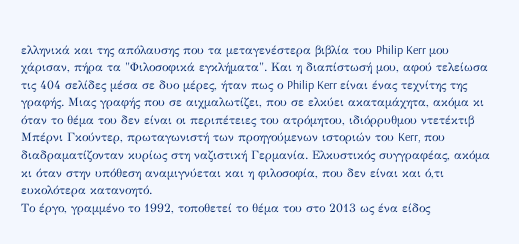ελληνικά και της απόλαυσης που τα μεταγενέστερα βιβλία του Philip Kerr μου χάρισαν, πήρα τα "Φιλοσοφικά εγκλήματα". Και η διαπίστωσή μου, αφού τελείωσα τις 404 σελίδες μέσα σε δυο μέρες, ήταν πως ο Philip Kerr είναι ένας τεχνίτης της γραφής. Μιας γραφής που σε αιχμαλωτίζει, που σε ελκύει ακαταμάχητα, ακόμα κι όταν το θέμα του δεν είναι οι περιπέτειες του ατρόμητου, ιδιόρρυθμου ντετέκτιβ Μπέρνι Γκούντερ, πρωταγωνιστή των προηγούμενων ιστοριών του Kerr, που διαδραματίζονταν κυρίως στη ναζιστική Γερμανία. Ελκυστικός συγγραφέας, ακόμα κι όταν στην υπόθεση αναμιγνύεται και η φιλοσοφία, που δεν είναι και ό,τι ευκολότερα κατανοητό.
Το έργο, γραμμένο το 1992, τοποθετεί το θέμα του στο 2013 ως ένα είδος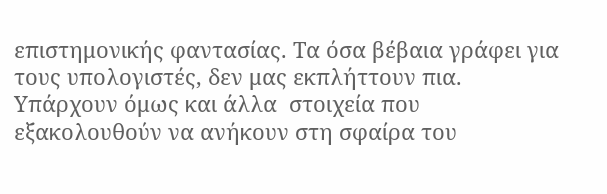επιστημονικής φαντασίας. Τα όσα βέβαια γράφει για τους υπολογιστές, δεν μας εκπλήττουν πια. Υπάρχουν όμως και άλλα  στοιχεία που εξακολουθούν να ανήκουν στη σφαίρα του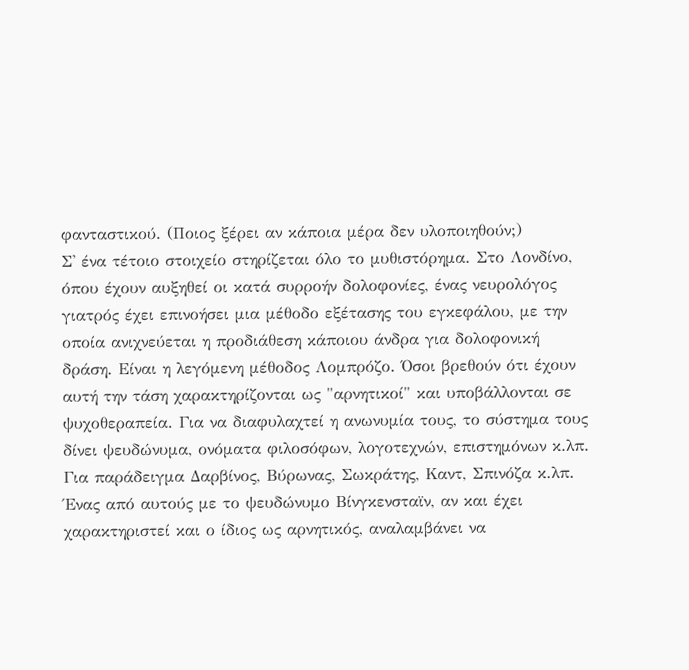φανταστικού. (Ποιος ξέρει αν κάποια μέρα δεν υλοποιηθούν;)
Σ' ένα τέτοιο στοιχείο στηρίζεται όλο το μυθιστόρημα. Στο Λονδίνο, όπου έχουν αυξηθεί οι κατά συρροήν δολοφονίες, ένας νευρολόγος γιατρός έχει επινοήσει μια μέθοδο εξέτασης του εγκεφάλου, με την οποία ανιχνεύεται η προδιάθεση κάποιου άνδρα για δολοφονική δράση. Είναι η λεγόμενη μέθοδος Λομπρόζο. Όσοι βρεθούν ότι έχουν αυτή την τάση χαρακτηρίζονται ως "αρνητικοί" και υποβάλλονται σε ψυχοθεραπεία. Για να διαφυλαχτεί η ανωνυμία τους, το σύστημα τους δίνει ψευδώνυμα, ονόματα φιλοσόφων, λογοτεχνών, επιστημόνων κ.λπ. Για παράδειγμα Δαρβίνος, Βύρωνας, Σωκράτης, Καντ, Σπινόζα κ.λπ. Ένας από αυτούς με το ψευδώνυμο Βίνγκενσταϊν, αν και έχει χαρακτηριστεί και ο ίδιος ως αρνητικός, αναλαμβάνει να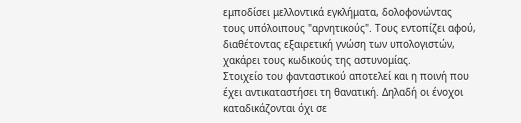εμποδίσει μελλοντικά εγκλήματα, δολοφονώντας τους υπόλοιπους "αρνητικούς". Τους εντοπίζει αφού, διαθέτοντας εξαιρετική γνώση των υπολογιστών, χακάρει τους κωδικούς της αστυνομίας.
Στοιχείο του φανταστικού αποτελεί και η ποινή που έχει αντικαταστήσει τη θανατική. Δηλαδή οι ένοχοι καταδικάζονται όχι σε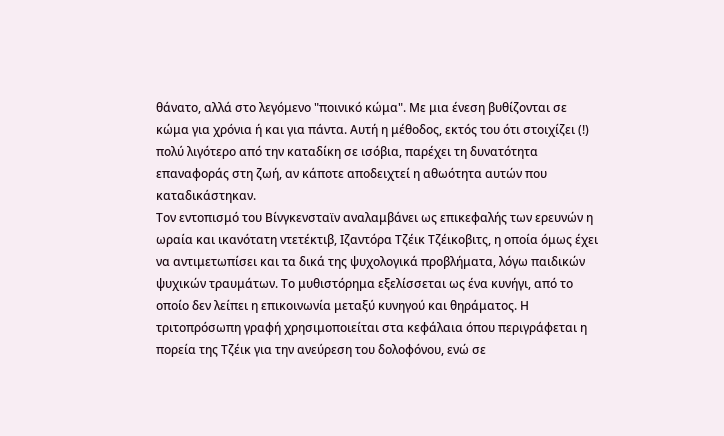θάνατο, αλλά στο λεγόμενο "ποινικό κώμα". Με μια ένεση βυθίζονται σε κώμα για χρόνια ή και για πάντα. Αυτή η μέθοδος, εκτός του ότι στοιχίζει (!) πολύ λιγότερο από την καταδίκη σε ισόβια, παρέχει τη δυνατότητα επαναφοράς στη ζωή, αν κάποτε αποδειχτεί η αθωότητα αυτών που καταδικάστηκαν.
Τον εντοπισμό του Βίνγκενσταϊν αναλαμβάνει ως επικεφαλής των ερευνών η ωραία και ικανότατη ντετέκτιβ, Ιζαντόρα Τζέικ Τζέικοβιτς, η οποία όμως έχει να αντιμετωπίσει και τα δικά της ψυχολογικά προβλήματα, λόγω παιδικών ψυχικών τραυμάτων. Το μυθιστόρημα εξελίσσεται ως ένα κυνήγι, από το οποίο δεν λείπει η επικοινωνία μεταξύ κυνηγού και θηράματος. Η τριτοπρόσωπη γραφή χρησιμοποιείται στα κεφάλαια όπου περιγράφεται η πορεία της Τζέικ για την ανεύρεση του δολοφόνου, ενώ σε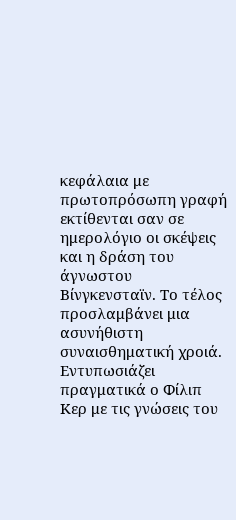κεφάλαια με πρωτοπρόσωπη γραφή εκτίθενται σαν σε ημερολόγιο οι σκέψεις και η δράση του άγνωστου Βίνγκενσταϊν. Το τέλος προσλαμβάνει μια ασυνήθιστη συναισθηματική χροιά.
Εντυπωσιάζει πραγματικά ο Φίλιπ Κερ με τις γνώσεις του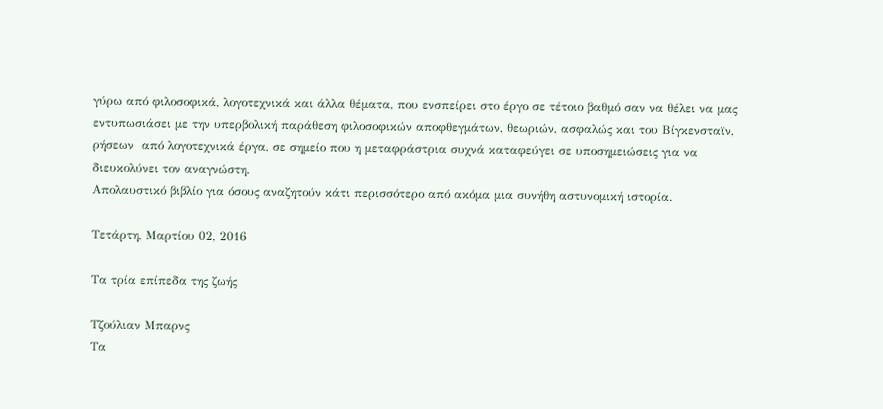γύρω από φιλοσοφικά, λογοτεχνικά και άλλα θέματα, που ενσπείρει στο έργο σε τέτοιο βαθμό σαν να θέλει να μας εντυπωσιάσει με την υπερβολική παράθεση φιλοσοφικών αποφθεγμάτων, θεωριών, ασφαλώς και του Βίγκενσταϊν, ρήσεων  από λογοτεχνικά έργα, σε σημείο που η μεταφράστρια συχνά καταφεύγει σε υποσημειώσεις για να διευκολύνει τον αναγνώστη.
Απολαυστικό βιβλίο για όσους αναζητούν κάτι περισσότερο από ακόμα μια συνήθη αστυνομική ιστορία.

Τετάρτη, Μαρτίου 02, 2016

Τα τρία επίπεδα της ζωής

Τζούλιαν Μπαρνς
Τα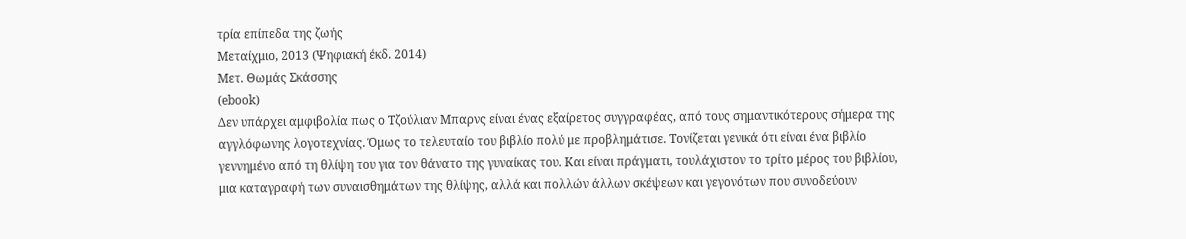τρία επίπεδα της ζωής
Μεταίχμιο, 2013 (Ψηφιακή έκδ. 2014)
Μετ. Θωμάς Σκάσσης
(ebook)
Δεν υπάρχει αμφιβολία πως ο Τζούλιαν Μπαρνς είναι ένας εξαίρετος συγγραφέας, από τους σημαντικότερους σήμερα της αγγλόφωνης λογοτεχνίας. Όμως το τελευταίο του βιβλίο πολύ με προβλημάτισε. Τονίζεται γενικά ότι είναι ένα βιβλίο γεννημένο από τη θλίψη του για τον θάνατο της γυναίκας του. Και είναι πράγματι, τουλάχιστον το τρίτο μέρος του βιβλίου, μια καταγραφή των συναισθημάτων της θλίψης, αλλά και πολλών άλλων σκέψεων και γεγονότων που συνοδεύουν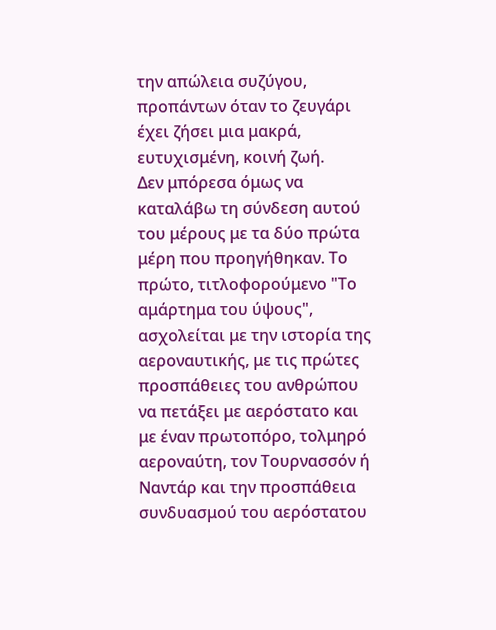την απώλεια συζύγου, προπάντων όταν το ζευγάρι έχει ζήσει μια μακρά, ευτυχισμένη, κοινή ζωή.
Δεν μπόρεσα όμως να καταλάβω τη σύνδεση αυτού του μέρους με τα δύο πρώτα μέρη που προηγήθηκαν. Το πρώτο, τιτλοφορούμενο "Το αμάρτημα του ύψους", ασχολείται με την ιστορία της αεροναυτικής, με τις πρώτες προσπάθειες του ανθρώπου να πετάξει με αερόστατο και με έναν πρωτοπόρο, τολμηρό αεροναύτη, τον Τουρνασσόν ή Ναντάρ και την προσπάθεια συνδυασμού του αερόστατου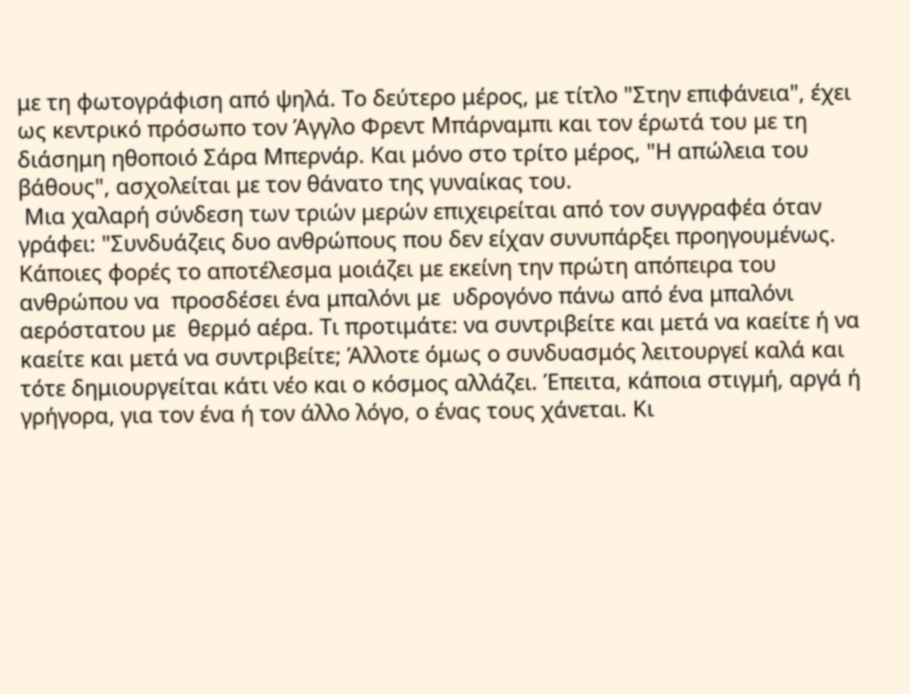με τη φωτογράφιση από ψηλά. Το δεύτερο μέρος, με τίτλο "Στην επιφάνεια", έχει ως κεντρικό πρόσωπο τον Άγγλο Φρεντ Μπάρναμπι και τον έρωτά του με τη διάσημη ηθοποιό Σάρα Μπερνάρ. Και μόνο στο τρίτο μέρος, "Η απώλεια του βάθους", ασχολείται με τον θάνατο της γυναίκας του.
 Μια χαλαρή σύνδεση των τριών μερών επιχειρείται από τον συγγραφέα όταν γράφει: "Συνδυάζεις δυο ανθρώπους που δεν είχαν συνυπάρξει προηγουμένως. Κάποιες φορές το αποτέλεσμα μοιάζει με εκείνη την πρώτη απόπειρα του ανθρώπου να  προσδέσει ένα μπαλόνι με  υδρογόνο πάνω από ένα μπαλόνι αερόστατου με  θερμό αέρα. Τι προτιμάτε: να συντριβείτε και μετά να καείτε ή να καείτε και μετά να συντριβείτε; Άλλοτε όμως ο συνδυασμός λειτουργεί καλά και τότε δημιουργείται κάτι νέο και ο κόσμος αλλάζει. Έπειτα, κάποια στιγμή, αργά ή γρήγορα, για τον ένα ή τον άλλο λόγο, ο ένας τους χάνεται. Κι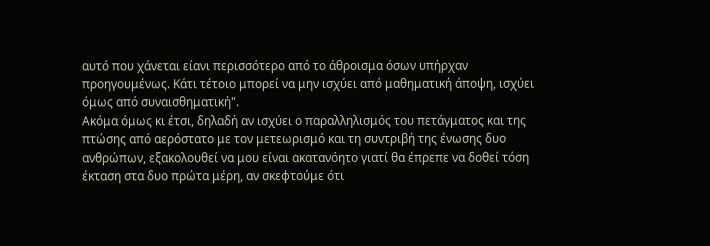αυτό που χάνεται είανι περισσότερο από το άθροισμα όσων υπήρχαν προηγουμένως. Κάτι τέτοιο μπορεί να μην ισχύει από μαθηματική άποψη, ισχύει όμως από συναισθηματική".
Ακόμα όμως κι έτσι, δηλαδή αν ισχύει ο παραλληλισμός του πετάγματος και της πτώσης από αερόστατο με τον μετεωρισμό και τη συντριβή της ένωσης δυο ανθρώπων, εξακολουθεί να μου είναι ακατανόητο γιατί θα έπρεπε να δοθεί τόση έκταση στα δυο πρώτα μέρη, αν σκεφτούμε ότι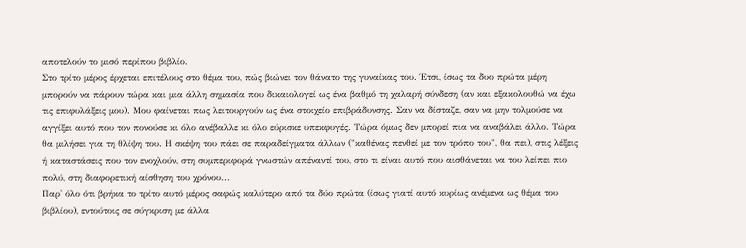αποτελούν το μισό περίπου βιβλίο.
Στο τρίτο μέρος έρχεται επιτέλους στο θέμα του, πώς βιώνει τον θάνατο της γυναίκας του. Έτσι, ίσως τα δυο πρώτα μέρη μπορούν να πάρουν τώρα και μια άλλη σημασία που δικαιολογεί ως ένα βαθμό τη χαλαρή σύνδεση (αν και εξακολουθώ να έχω τις επιφυλάξεις μου). Μου φαίνεται πως λειτουργούν ως ένα στοιχείο επιβράδυνσης. Σαν να δίσταζε, σαν να μην τολμούσε να αγγίξει αυτό που τον πονούσε κι όλο ανέβαλλε κι όλο εύρισκε υπεκφυγές. Τώρα όμως δεν μπορεί πια να αναβάλει άλλο. Τώρα θα μιλήσει για τη θλίψη του. Η σκέψη του πάει σε παραδείγματα άλλων ("καθένας πενθεί με τον τρόπο του", θα πει), στις λέξεις ή καταστάσεις που τον ενοχλούν, στη συμπεριφορά γνωστών απέναντί του, στο τι είναι αυτό που αισθάνεται να του λείπει πιο πολύ, στη διαφορετική αίσθηση του χρόνου...
Παρ' όλο ότι βρήκα το τρίτο αυτό μέρος σαφώς καλύτερο από τα δύο πρώτα (ίσως γιατί αυτό κυρίως ανέμενα ως θέμα του βιβλίου), εντούτοις σε σύγκριση με άλλα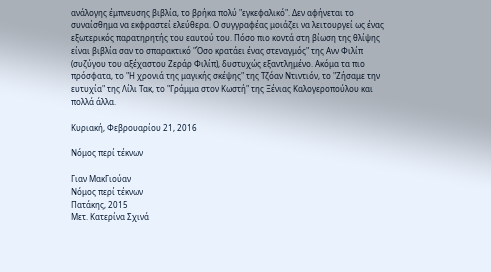ανάλογης έμπνευσης βιβλία, το βρήκα πολύ "εγκεφαλικό". Δεν αφήνεται το συναίσθημα να εκφραστεί ελεύθερα. Ο συγγραφέας μοιάζει να λειτουργεί ως ένας εξωτερικός παρατηρητής του εαυτού του. Πόσο πιο κοντά στη βίωση της θλίψης είναι βιβλία σαν το σπαρακτικό "Όσο κρατάει ένας στεναγμός" της Ανν Φιλίπ (συζύγου του αξέχαστου Ζεράρ Φιλίπ), δυστυχώς εξαντλημένο. Ακόμα τα πιο πρόσφατα, το "Η χρονιά της μαγικής σκέψης" της Τζόαν Ντιντιόν, το "Ζήσαμε την ευτυχία" της Λίλι Τακ, το "Γράμμα στον Κωστή" της Ξένιας Καλογεροπούλου και πολλά άλλα.

Κυριακή, Φεβρουαρίου 21, 2016

Νόμος περί τέκνων

Γιαν ΜακΓιούαν
Νόμος περί τέκνων
Πατάκης, 2015
Μετ. Κατερίνα Σχινά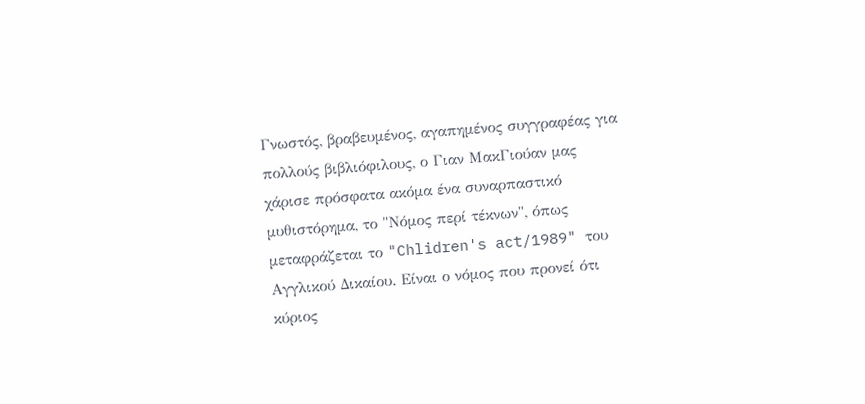Γνωστός, βραβευμένος, αγαπημένος συγγραφέας για πολλούς βιβλιόφιλους, ο Γιαν ΜακΓιούαν μας χάρισε πρόσφατα ακόμα ένα συναρπαστικό μυθιστόρημα, το "Νόμος περί τέκνων", όπως μεταφράζεται το "Chlidren's act/1989" του Αγγλικού Δικαίου. Είναι ο νόμος που προνεί ότι κύριος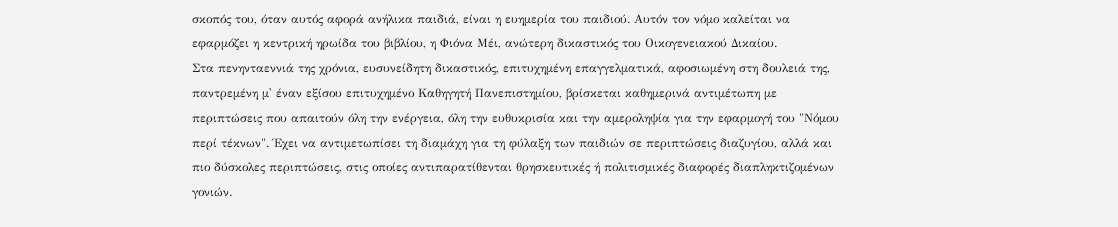σκοπός του, όταν αυτός αφορά ανήλικα παιδιά, είναι η ευημερία του παιδιού. Αυτόν τον νόμο καλείται να εφαρμόζει η κεντρική ηρωίδα του βιβλίου, η Φιόνα Μέι, ανώτερη δικαστικός του Οικογενειακού Δικαίου.
Στα πενηνταεννιά της χρόνια, ευσυνείδητη δικαστικός, επιτυχημένη επαγγελματικά, αφοσιωμένη στη δουλειά της, παντρεμένη μ' έναν εξίσου επιτυχημένο Καθηγητή Πανεπιστημίου, βρίσκεται καθημερινά αντιμέτωπη με περιπτώσεις που απαιτούν όλη την ενέργεια, όλη την ευθυκρισία και την αμεροληψία για την εφαρμογή του "Νόμου περί τέκνων". Έχει να αντιμετωπίσει τη διαμάχη για τη φύλαξη των παιδιών σε περιπτώσεις διαζυγίου, αλλά και πιο δύσκολες περιπτώσεις, στις οποίες αντιπαρατίθενται θρησκευτικές ή πολιτισμικές διαφορές διαπληκτιζομένων γονιών.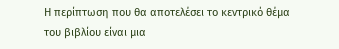Η περίπτωση που θα αποτελέσει το κεντρικό θέμα του βιβλίου είναι μια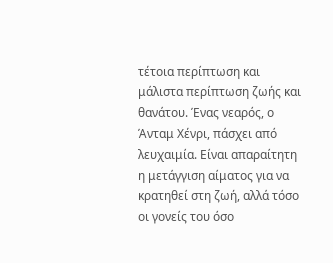τέτοια περίπτωση και μάλιστα περίπτωση ζωής και θανάτου. Ένας νεαρός, ο Άνταμ Χένρι, πάσχει από λευχαιμία. Είναι απαραίτητη η μετάγγιση αίματος για να κρατηθεί στη ζωή, αλλά τόσο οι γονείς του όσο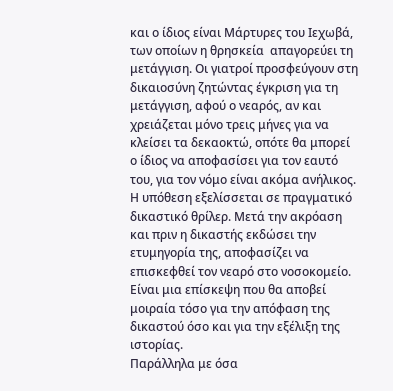και ο ίδιος είναι Μάρτυρες του Ιεχωβά, των οποίων η θρησκεία  απαγορεύει τη μετάγγιση. Οι γιατροί προσφεύγουν στη δικαιοσύνη ζητώντας έγκριση για τη μετάγγιση, αφού ο νεαρός, αν και χρειάζεται μόνο τρεις μήνες για να κλείσει τα δεκαοκτώ, οπότε θα μπορεί ο ίδιος να αποφασίσει για τον εαυτό του, για τον νόμο είναι ακόμα ανήλικος. Η υπόθεση εξελίσσεται σε πραγματικό δικαστικό θρίλερ. Μετά την ακρόαση και πριν η δικαστής εκδώσει την ετυμηγορία της, αποφασίζει να επισκεφθεί τον νεαρό στο νοσοκομείο. Είναι μια επίσκεψη που θα αποβεί μοιραία τόσο για την απόφαση της δικαστού όσο και για την εξέλιξη της ιστορίας.
Παράλληλα με όσα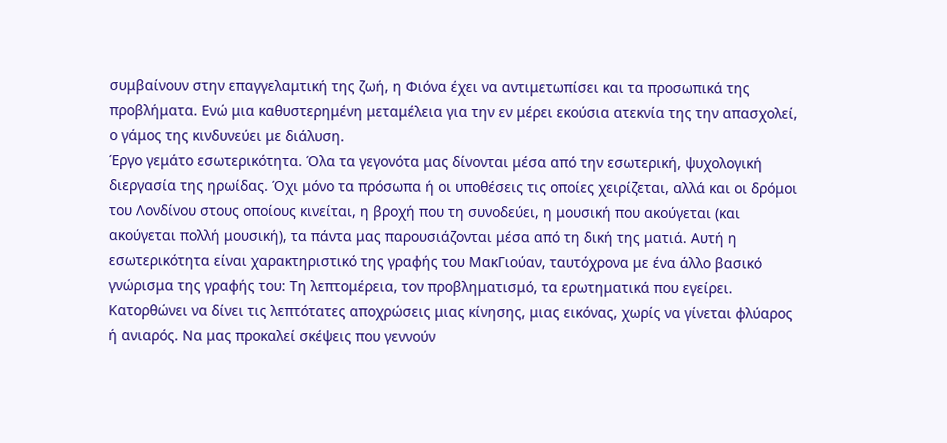συμβαίνουν στην επαγγελαμτική της ζωή, η Φιόνα έχει να αντιμετωπίσει και τα προσωπικά της προβλήματα. Ενώ μια καθυστερημένη μεταμέλεια για την εν μέρει εκούσια ατεκνία της την απασχολεί, ο γάμος της κινδυνεύει με διάλυση.
Έργο γεμάτο εσωτερικότητα. Όλα τα γεγονότα μας δίνονται μέσα από την εσωτερική, ψυχολογική διεργασία της ηρωίδας. Όχι μόνο τα πρόσωπα ή οι υποθέσεις τις οποίες χειρίζεται, αλλά και οι δρόμοι του Λονδίνου στους οποίους κινείται, η βροχή που τη συνοδεύει, η μουσική που ακούγεται (και ακούγεται πολλή μουσική), τα πάντα μας παρουσιάζονται μέσα από τη δική της ματιά. Αυτή η εσωτερικότητα είναι χαρακτηριστικό της γραφής του ΜακΓιούαν, ταυτόχρονα με ένα άλλο βασικό γνώρισμα της γραφής του: Τη λεπτομέρεια, τον προβληματισμό, τα ερωτηματικά που εγείρει. Κατορθώνει να δίνει τις λεπτότατες αποχρώσεις μιας κίνησης, μιας εικόνας, χωρίς να γίνεται φλύαρος ή ανιαρός. Να μας προκαλεί σκέψεις που γεννούν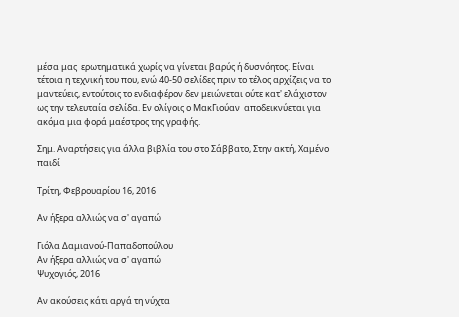μέσα μας  ερωτηματικά χωρίς να γίνεται βαρύς ή δυσνόητος. Είναι τέτοια η τεχνική του που, ενώ 40-50 σελίδες πριν το τέλος αρχίζεις να το μαντεύεις, εντούτοις το ενδιαφέρον δεν μειώνεται ούτε κατ' ελάχιστον ως την τελευταία σελίδα. Εν ολίγοις ο ΜακΓιούαν  αποδεικνύεται για ακόμα μια φορά μαέστρος της γραφής.

Σημ. Αναρτήσεις για άλλα βιβλία του στο Σάββατο, Στην ακτή, Χαμένο παιδί

Τρίτη, Φεβρουαρίου 16, 2016

Αν ήξερα αλλιώς να σ' αγαπώ

Γιόλα Δαμιανού-Παπαδοπούλου
Αν ήξερα αλλιώς να σ' αγαπώ
Ψυχογιός, 2016

Αν ακούσεις κάτι αργά τη νύχτα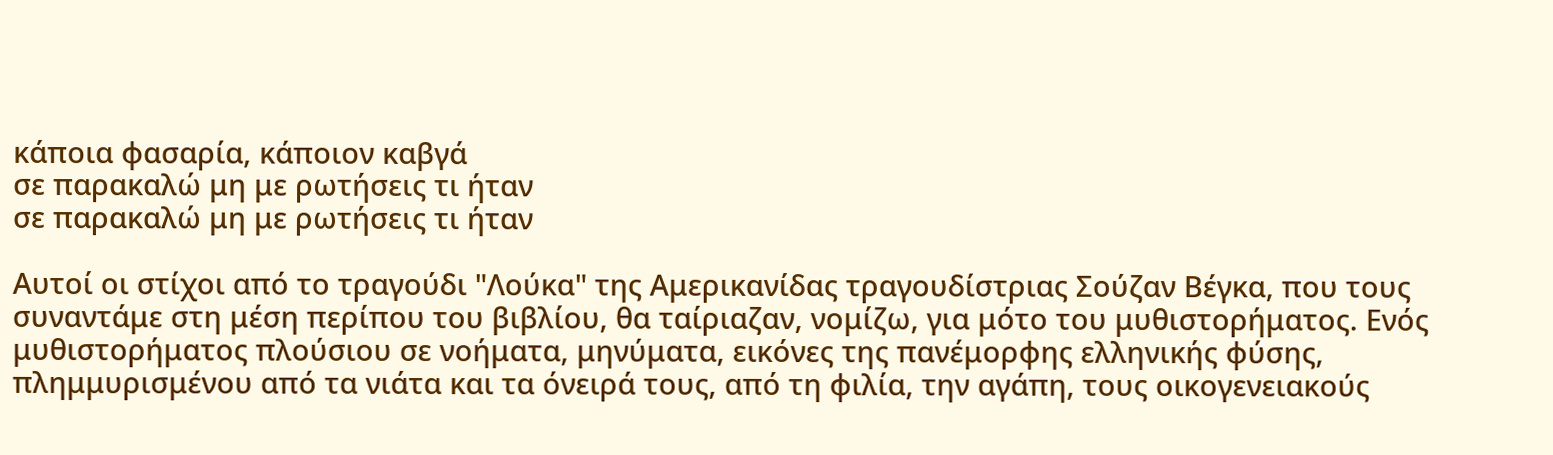κάποια φασαρία, κάποιον καβγά
σε παρακαλώ μη με ρωτήσεις τι ήταν
σε παρακαλώ μη με ρωτήσεις τι ήταν

Αυτοί οι στίχοι από το τραγούδι "Λούκα" της Αμερικανίδας τραγουδίστριας Σούζαν Βέγκα, που τους συναντάμε στη μέση περίπου του βιβλίου, θα ταίριαζαν, νομίζω, για μότο του μυθιστορήματος. Ενός μυθιστορήματος πλούσιου σε νοήματα, μηνύματα, εικόνες της πανέμορφης ελληνικής φύσης, πλημμυρισμένου από τα νιάτα και τα όνειρά τους, από τη φιλία, την αγάπη, τους οικογενειακούς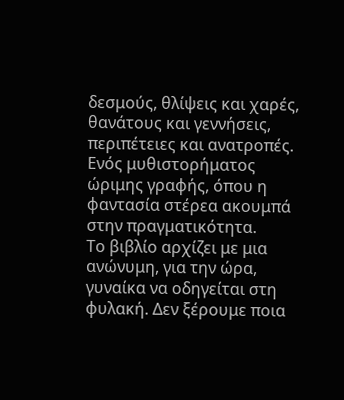δεσμούς, θλίψεις και χαρές, θανάτους και γεννήσεις, περιπέτειες και ανατροπές. Ενός μυθιστορήματος ώριμης γραφής, όπου η φαντασία στέρεα ακουμπά στην πραγματικότητα.
Το βιβλίο αρχίζει με μια ανώνυμη, για την ώρα, γυναίκα να οδηγείται στη φυλακή. Δεν ξέρουμε ποια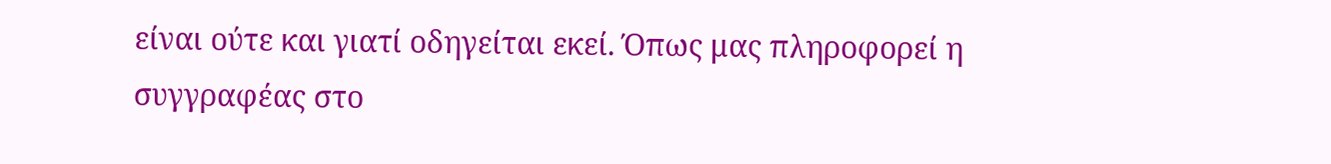είναι ούτε και γιατί οδηγείται εκεί. Όπως μας πληροφορεί η συγγραφέας στο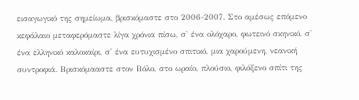εισαγωγικό της σημείωμα, βρισκόμαστε στο 2006-2007. Στο αμέσως επόμενο κεφάλαιο μεταφερόμαστε λίγα χρόνια πίσω, σ' ένα ολόχαρο, φωτεινό σκηνικό, σ' ένα ελληνικό καλοκαίρι, σ' ένα ευτυχισμένο σπιτικό, μια χαρούμενη, νεανική συντροφιά. Βρισκόμααστε στον Βόλο, στο ωραίο, πλούσιο, φιλόξενο σπίτι της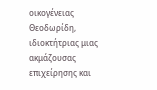οικογένειας Θεοδωρίδη, ιδιοκτήτριας μιας ακμάζουσας επιχείρησης και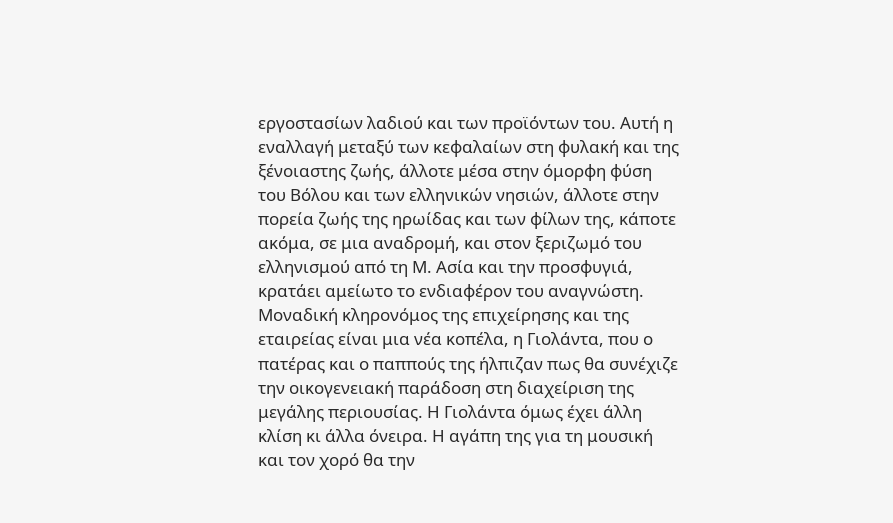εργοστασίων λαδιού και των προϊόντων του. Αυτή η εναλλαγή μεταξύ των κεφαλαίων στη φυλακή και της ξένοιαστης ζωής, άλλοτε μέσα στην όμορφη φύση του Βόλου και των ελληνικών νησιών, άλλοτε στην πορεία ζωής της ηρωίδας και των φίλων της, κάποτε ακόμα, σε μια αναδρομή, και στον ξεριζωμό του ελληνισμού από τη Μ. Ασία και την προσφυγιά, κρατάει αμείωτο το ενδιαφέρον του αναγνώστη.
Μοναδική κληρονόμος της επιχείρησης και της εταιρείας είναι μια νέα κοπέλα, η Γιολάντα, που ο πατέρας και ο παππούς της ήλπιζαν πως θα συνέχιζε την οικογενειακή παράδοση στη διαχείριση της μεγάλης περιουσίας. Η Γιολάντα όμως έχει άλλη κλίση κι άλλα όνειρα. Η αγάπη της για τη μουσική και τον χορό θα την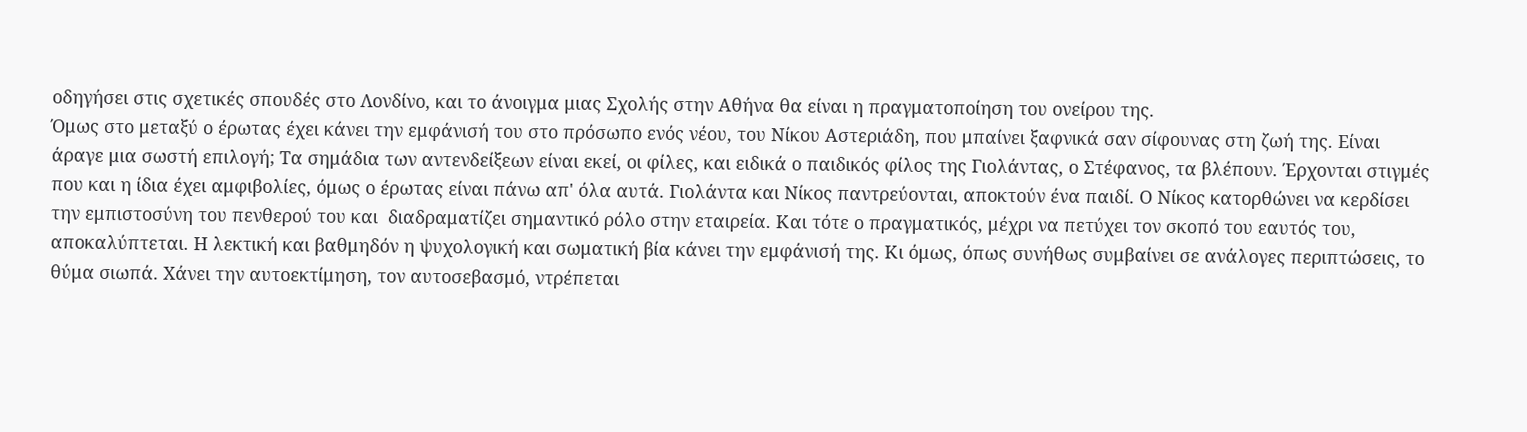οδηγήσει στις σχετικές σπουδές στο Λονδίνο, και το άνοιγμα μιας Σχολής στην Αθήνα θα είναι η πραγματοποίηση του ονείρου της.
Όμως στο μεταξύ ο έρωτας έχει κάνει την εμφάνισή του στο πρόσωπο ενός νέου, του Νίκου Αστεριάδη, που μπαίνει ξαφνικά σαν σίφουνας στη ζωή της. Είναι άραγε μια σωστή επιλογή; Τα σημάδια των αντενδείξεων είναι εκεί, οι φίλες, και ειδικά ο παιδικός φίλος της Γιολάντας, ο Στέφανος, τα βλέπουν. Έρχονται στιγμές που και η ίδια έχει αμφιβολίες, όμως ο έρωτας είναι πάνω απ' όλα αυτά. Γιολάντα και Νίκος παντρεύονται, αποκτούν ένα παιδί. Ο Νίκος κατορθώνει να κερδίσει την εμπιστοσύνη του πενθερού του και  διαδραματίζει σημαντικό ρόλο στην εταιρεία. Και τότε ο πραγματικός, μέχρι να πετύχει τον σκοπό του εαυτός του, αποκαλύπτεται. Η λεκτική και βαθμηδόν η ψυχολογική και σωματική βία κάνει την εμφάνισή της. Κι όμως, όπως συνήθως συμβαίνει σε ανάλογες περιπτώσεις, το θύμα σιωπά. Χάνει την αυτοεκτίμηση, τον αυτοσεβασμό, ντρέπεται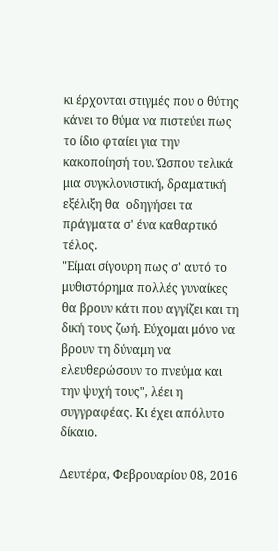κι έρχονται στιγμές που ο θύτης κάνει το θύμα να πιστεύει πως το ίδιο φταίει για την κακοποίησή του. Ώσπου τελικά μια συγκλονιστική, δραματική εξέλιξη θα  οδηγήσει τα πράγματα σ' ένα καθαρτικό τέλος.
"Είμαι σίγουρη πως σ' αυτό το μυθιστόρημα πολλές γυναίκες θα βρουν κάτι που αγγίζει και τη δική τους ζωή. Εύχομαι μόνο να βρουν τη δύναμη να ελευθερώσουν το πνεύμα και την ψυχή τους", λέει η συγγραφέας. Κι έχει απόλυτο δίκαιο.

Δευτέρα, Φεβρουαρίου 08, 2016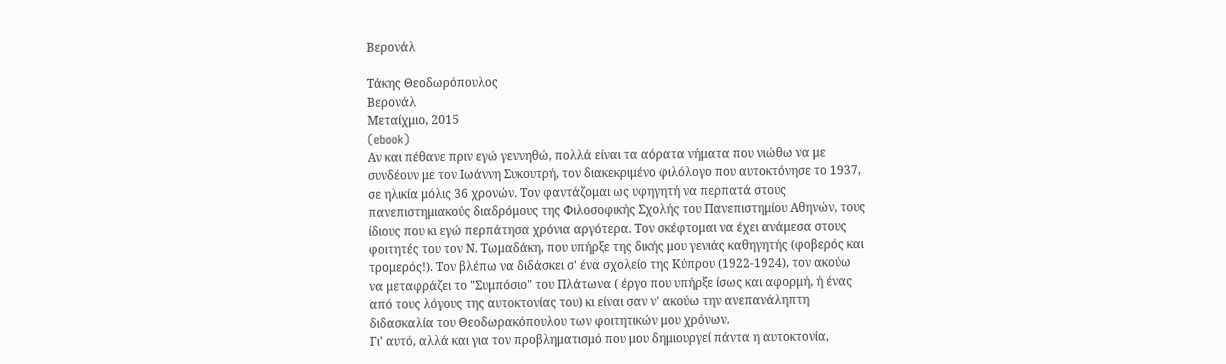Βερονάλ

Τάκης Θεοδωρόπουλος
Βερονάλ
Μεταίχμιο, 2015
(ebook)
Αν και πέθανε πριν εγώ γεννηθώ, πολλά είναι τα αόρατα νήματα που νιώθω να με συνδέουν με τον Ιωάννη Συκουτρή, τον διακεκριμένο φιλόλογο που αυτοκτόνησε το 1937, σε ηλικία μόλις 36 χρονών. Τον φαντάζομαι ως υφηγητή να περπατά στους πανεπιστημιακούς διαδρόμους της Φιλοσοφικής Σχολής του Πανεπιστημίου Αθηνών, τους ίδιους που κι εγώ περπάτησα χρόνια αργότερα. Τον σκέφτομαι να έχει ανάμεσα στους φοιτητές του τον Ν. Τωμαδάκη, που υπήρξε της δικής μου γενιάς καθηγητής (φοβερός και τρομερός!). Τον βλέπω να διδάσκει σ' ένα σχολείο της Κύπρου (1922-1924), τον ακούω να μεταφράζει το "Συμπόσιο" του Πλάτωνα ( έργο που υπήρξε ίσως και αφορμή, ή ένας από τους λόγους της αυτοκτονίας του) κι είναι σαν ν' ακούω την ανεπανάληπτη διδασκαλία του Θεοδωρακόπουλου των φοιτητικών μου χρόνων.
Γι' αυτό, αλλά και για τον προβληματισμό που μου δημιουργεί πάντα η αυτοκτονία,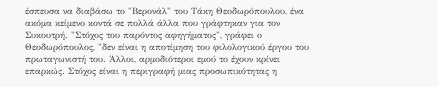έσπευσα να διαβάσω το "Βερονάλ" του Τάκη Θεοδωρόπουλου, ένα ακόμα κείμενο κοντά σε πολλά άλλα που γράφτηκαν για τον Συκουτρή. "Στόχος του παρόντος αφηγήματος", γράφει ο Θεοδωρόπουλος, "δεν είναι η αποτίμηση του φιλολογικού έργου του πρωταγωνιστή του. Άλλοι, αρμοδιότεροι εμού το έχουν κρίνει επαρκώς. Στόχος είναι η περιγραφή μιας προσωπικότητας η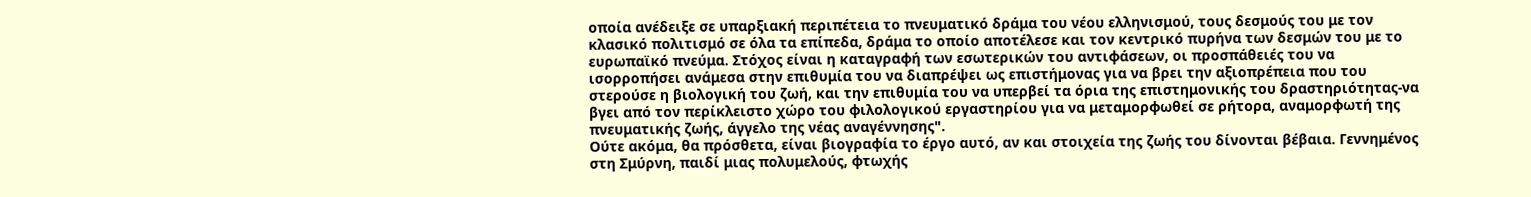οποία ανέδειξε σε υπαρξιακή περιπέτεια το πνευματικό δράμα του νέου ελληνισμού, τους δεσμούς του με τον κλασικό πολιτισμό σε όλα τα επίπεδα, δράμα το οποίο αποτέλεσε και τον κεντρικό πυρήνα των δεσμών του με το ευρωπαϊκό πνεύμα. Στόχος είναι η καταγραφή των εσωτερικών του αντιφάσεων, οι προσπάθειές του να ισορροπήσει ανάμεσα στην επιθυμία του να διαπρέψει ως επιστήμονας για να βρει την αξιοπρέπεια που του στερούσε η βιολογική του ζωή, και την επιθυμία του να υπερβεί τα όρια της επιστημονικής του δραστηριότητας-να βγει από τον περίκλειστο χώρο του φιλολογικού εργαστηρίου για να μεταμορφωθεί σε ρήτορα, αναμορφωτή της πνευματικής ζωής, άγγελο της νέας αναγέννησης".
Ούτε ακόμα, θα πρόσθετα, είναι βιογραφία το έργο αυτό, αν και στοιχεία της ζωής του δίνονται βέβαια. Γεννημένος στη Σμύρνη, παιδί μιας πολυμελούς, φτωχής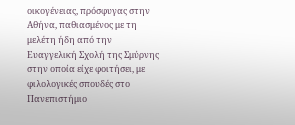οικογένειας, πρόσφυγας στην Αθήνα, παθιασμένος με τη μελέτη ήδη από την Ευαγγελική Σχολή της Σμύρνης στην οποία είχε φοιτήσει, με φιλολογικές σπουδές στο Πανεπιστήμιο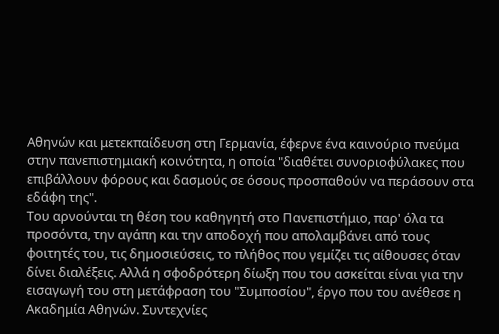Αθηνών και μετεκπαίδευση στη Γερμανία, έφερνε ένα καινούριο πνεύμα στην πανεπιστημιακή κοινότητα, η οποία "διαθέτει συνοριοφύλακες που επιβάλλουν φόρους και δασμούς σε όσους προσπαθούν να περάσουν στα εδάφη της".
Του αρνούνται τη θέση του καθηγητή στο Πανεπιστήμιο, παρ' όλα τα προσόντα, την αγάπη και την αποδοχή που απολαμβάνει από τους φοιτητές του, τις δημοσιεύσεις, το πλήθος που γεμίζει τις αίθουσες όταν δίνει διαλέξεις. Αλλά η σφοδρότερη δίωξη που του ασκείται είναι για την εισαγωγή του στη μετάφραση του "Συμποσίου", έργο που του ανέθεσε η Ακαδημία Αθηνών. Συντεχνίες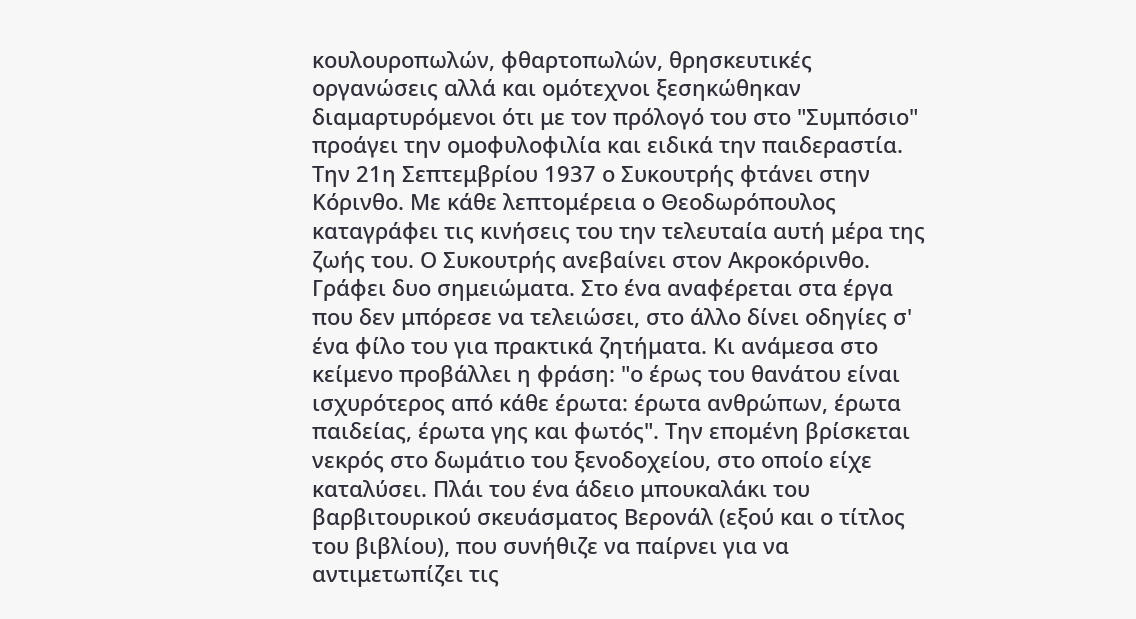κουλουροπωλών, φθαρτοπωλών, θρησκευτικές οργανώσεις αλλά και ομότεχνοι ξεσηκώθηκαν διαμαρτυρόμενοι ότι με τον πρόλογό του στο "Συμπόσιο" προάγει την ομοφυλοφιλία και ειδικά την παιδεραστία.
Την 21η Σεπτεμβρίου 1937 ο Συκουτρής φτάνει στην Κόρινθο. Με κάθε λεπτομέρεια ο Θεοδωρόπουλος καταγράφει τις κινήσεις του την τελευταία αυτή μέρα της ζωής του. Ο Συκουτρής ανεβαίνει στον Ακροκόρινθο. Γράφει δυο σημειώματα. Στο ένα αναφέρεται στα έργα που δεν μπόρεσε να τελειώσει, στο άλλο δίνει οδηγίες σ' ένα φίλο του για πρακτικά ζητήματα. Κι ανάμεσα στο κείμενο προβάλλει η φράση: "ο έρως του θανάτου είναι ισχυρότερος από κάθε έρωτα: έρωτα ανθρώπων, έρωτα παιδείας, έρωτα γης και φωτός". Την επομένη βρίσκεται νεκρός στο δωμάτιο του ξενοδοχείου, στο οποίο είχε καταλύσει. Πλάι του ένα άδειο μπουκαλάκι του βαρβιτουρικού σκευάσματος Βερονάλ (εξού και ο τίτλος του βιβλίου), που συνήθιζε να παίρνει για να αντιμετωπίζει τις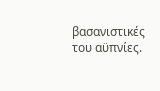βασανιστικές του αϋπνίες.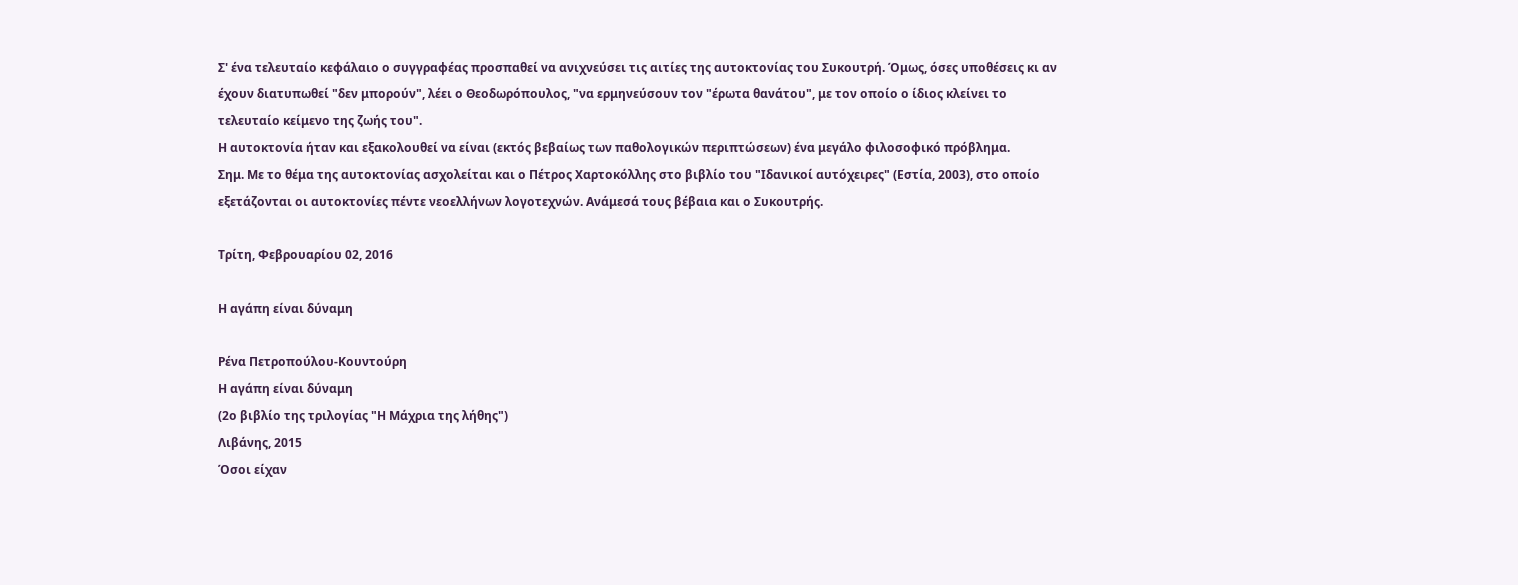Σ' ένα τελευταίο κεφάλαιο ο συγγραφέας προσπαθεί να ανιχνεύσει τις αιτίες της αυτοκτονίας του Συκουτρή. Όμως, όσες υποθέσεις κι αν έχουν διατυπωθεί "δεν μπορούν", λέει ο Θεοδωρόπουλος, "να ερμηνεύσουν τον "έρωτα θανάτου", με τον οποίο ο ίδιος κλείνει το τελευταίο κείμενο της ζωής του".
Η αυτοκτονία ήταν και εξακολουθεί να είναι (εκτός βεβαίως των παθολογικών περιπτώσεων) ένα μεγάλο φιλοσοφικό πρόβλημα.
Σημ. Με το θέμα της αυτοκτονίας ασχολείται και ο Πέτρος Χαρτοκόλλης στο βιβλίο του "Ιδανικοί αυτόχειρες" (Εστία, 2003), στο οποίο εξετάζονται οι αυτοκτονίες πέντε νεοελλήνων λογοτεχνών. Ανάμεσά τους βέβαια και ο Συκουτρής.

Τρίτη, Φεβρουαρίου 02, 2016

Η αγάπη είναι δύναμη

Ρένα Πετροπούλου-Κουντούρη
Η αγάπη είναι δύναμη
(2ο βιβλίο της τριλογίας "Η Μάχρια της λήθης")
Λιβάνης, 2015
Όσοι είχαν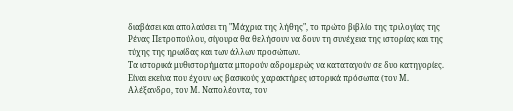διαβάσει και απολαύσει τη "Μάχρια της λήθης", το πρώτο βιβλίο της τριλογίας της Ρένας Πετροπούλου, σίγουρα θα θελήσουν να δουν τη συνέχεια της ιστορίας και της τύχης της ηρωίδας και των άλλων προσώπων.
Τα ιστορικά μυθιστορήματα μπορούν αδρομερώς να καταταγούν σε δυο κατηγορίες. Είναι εκείνα που έχουν ως βασικούς χαρακτήρες ιστορικά πρόσωπα (τον Μ. Αλέξανδρο, τον Μ. Ναπολέοντα, τον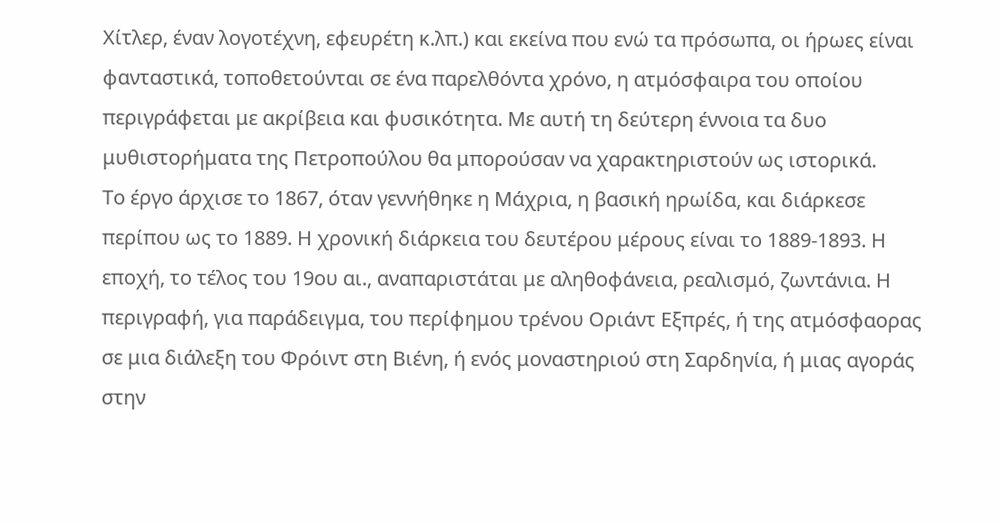Χίτλερ, έναν λογοτέχνη, εφευρέτη κ.λπ.) και εκείνα που ενώ τα πρόσωπα, οι ήρωες είναι φανταστικά, τοποθετούνται σε ένα παρελθόντα χρόνο, η ατμόσφαιρα του οποίου περιγράφεται με ακρίβεια και φυσικότητα. Με αυτή τη δεύτερη έννοια τα δυο μυθιστορήματα της Πετροπούλου θα μπορούσαν να χαρακτηριστούν ως ιστορικά.
Το έργο άρχισε το 1867, όταν γεννήθηκε η Μάχρια, η βασική ηρωίδα, και διάρκεσε περίπου ως το 1889. Η χρονική διάρκεια του δευτέρου μέρους είναι το 1889-1893. Η εποχή, το τέλος του 19ου αι., αναπαριστάται με αληθοφάνεια, ρεαλισμό, ζωντάνια. Η περιγραφή, για παράδειγμα, του περίφημου τρένου Οριάντ Εξπρές, ή της ατμόσφαορας σε μια διάλεξη του Φρόιντ στη Βιένη, ή ενός μοναστηριού στη Σαρδηνία, ή μιας αγοράς στην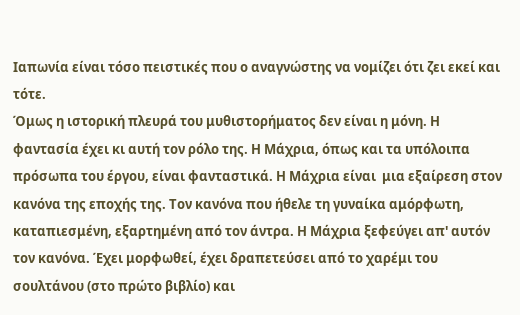Ιαπωνία είναι τόσο πειστικές που ο αναγνώστης να νομίζει ότι ζει εκεί και τότε.
Όμως η ιστορική πλευρά του μυθιστορήματος δεν είναι η μόνη. Η φαντασία έχει κι αυτή τον ρόλο της. Η Μάχρια, όπως και τα υπόλοιπα πρόσωπα του έργου, είναι φανταστικά. Η Μάχρια είναι  μια εξαίρεση στον κανόνα της εποχής της. Τον κανόνα που ήθελε τη γυναίκα αμόρφωτη, καταπιεσμένη, εξαρτημένη από τον άντρα. Η Μάχρια ξεφεύγει απ' αυτόν τον κανόνα. Έχει μορφωθεί, έχει δραπετεύσει από το χαρέμι του σουλτάνου (στο πρώτο βιβλίο) και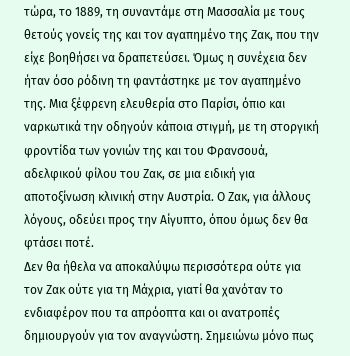τώρα, το 1889, τη συναντάμε στη Μασσαλία με τους θετούς γονείς της και τον αγαπημένο της Ζακ, που την είχε βοηθήσει να δραπετεύσει. Όμως η συνέχεια δεν ήταν όσο ρόδινη τη φαντάστηκε με τον αγαπημένο της. Μια ξέφρενη ελευθερία στο Παρίσι, όπιο και ναρκωτικά την οδηγούν κάποια στιγμή, με τη στοργική φροντίδα των γονιών της και του Φρανσουά, αδελφικού φίλου του Ζακ, σε μια ειδική για αποτοξίνωση κλινική στην Αυστρία. Ο Ζακ, για άλλους λόγους, οδεύει προς την Αίγυπτο, όπου όμως δεν θα φτάσει ποτέ.
Δεν θα ήθελα να αποκαλύψω περισσότερα ούτε για τον Ζακ ούτε για τη Μάχρια, γιατί θα χανόταν το ενδιαφέρον που τα απρόοπτα και οι ανατροπές δημιουργούν για τον αναγνώστη. Σημειώνω μόνο πως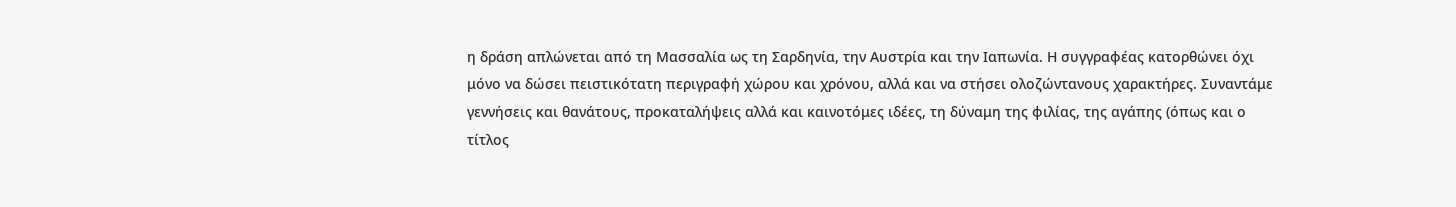η δράση απλώνεται από τη Μασσαλία ως τη Σαρδηνία, την Αυστρία και την Ιαπωνία. Η συγγραφέας κατορθώνει όχι μόνο να δώσει πειστικότατη περιγραφή χώρου και χρόνου, αλλά και να στήσει ολοζώντανους χαρακτήρες. Συναντάμε γεννήσεις και θανάτους, προκαταλήψεις αλλά και καινοτόμες ιδέες, τη δύναμη της φιλίας, της αγάπης (όπως και ο τίτλος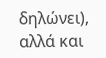δηλώνει), αλλά και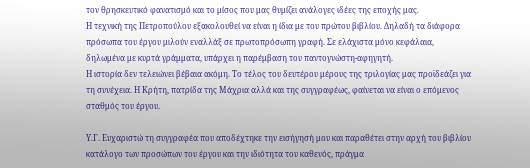τον θρησκευτικό φανατισμό και το μίσος που μας θυμίζει ανάλογες ιδέες της εποχής μας.
Η τεχνική της Πετροπούλου εξακολουθεί να είναι η ίδια με του πρώτου βιβλίου. Δηλαδή τα διάφορα πρόσωπα του έργου μιλούν εναλλάξ σε πρωτοπρόσωπη γραφή. Σε ελάχιστα μόνο κεφάλαια, δηλωμένα με κυρτά γράμματα, υπάρχει η παρέμβαση του παντογνώστη-αφηγητή.
Η ιστορία δεν τελειώνει βέβαια ακόμη. Το τέλος του δευτέρου μέρους της τριλογίας μας προϊδεάζει για τη συνέχεια. Η Κρήτη, πατρίδα της Μάχρια αλλά και της συγγραφέως, φαίνεται να είναι ο επόμενος σταθμός του έργου.

Υ.Γ. Ευχαριστώ τη συγγραφέα που αποδέχτηκε την εισήγησή μου και παραθέτει στην αρχή του βιβλίου κατάλογο των προσώπων του έργου και την ιδιότητα του καθενός, πράγμα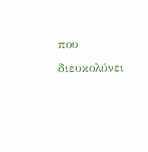που διευκολύνει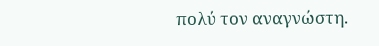πολύ τον αναγνώστη.